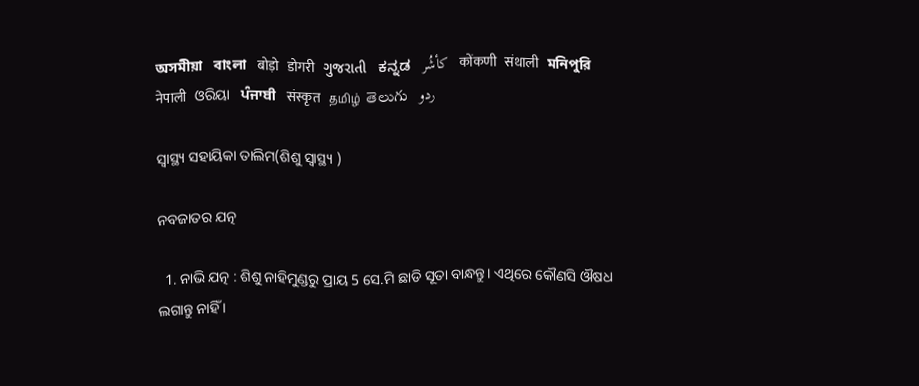অসমীয়া   বাংলা   बोड़ो   डोगरी   ગુજરાતી   ಕನ್ನಡ   كأشُر   कोंकणी   संथाली   মনিপুরি   नेपाली   ଓରିୟା   ਪੰਜਾਬੀ   संस्कृत   தமிழ்  తెలుగు   ردو

ସ୍ୱାସ୍ଥ୍ୟ ସହାୟିକା ତାଲିମ(ଶିଶୁ ସ୍ୱାସ୍ଥ୍ୟ )

ନବଜାତର ଯତ୍ନ

  1. ନାଭି ଯତ୍ନ : ଶିଶୁ ନାହିମୁଣ୍ଡରୁ ପ୍ରାୟ 5 ସେ.ମି ଛାଡି ସୂତା ବାନ୍ଧନ୍ତୁ। ଏଥିରେ କୌଣସି ଔଷଧ ଲଗାନ୍ତୁ ନାହିଁ ।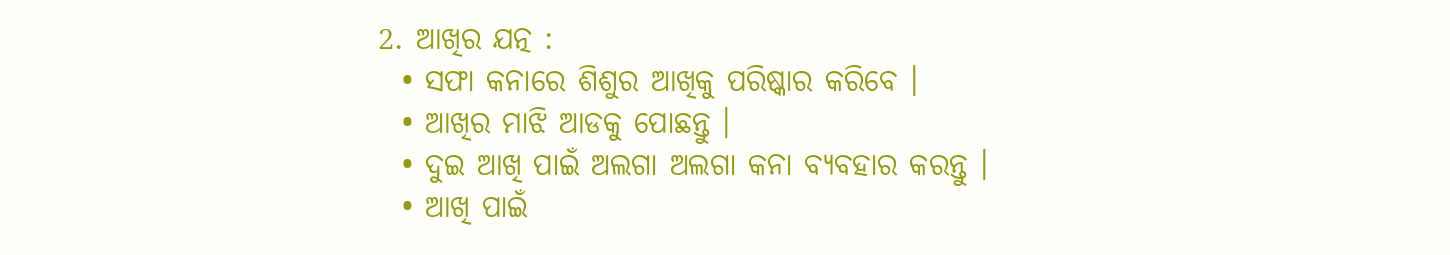2. ଆଖିର ଯତ୍ନ :
  • ସଫା କନାରେ ଶିଶୁର ଆଖିକୁ ପରିଷ୍କାର କରିବେ ।
  • ଆଖିର ମାଝି ଆଡକୁ ପୋଛନ୍ତୁ ।
  • ଦୁଇ ଆଖି ପାଇଁ ଅଲଗା ଅଲଗା କନା ବ୍ୟବହାର କରନ୍ତୁ ।
  • ଆଖି ପାଇଁ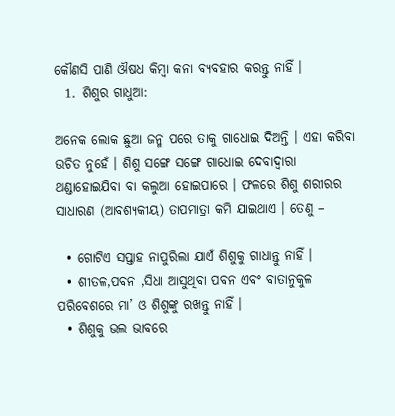କୌଣସି ପାଣି ଔଷଧ କିମ୍ବା କନା ବ୍ୟବହାର କରନ୍ତୁ ନାହିଁ ।
  1. ଶିଶୁର ଗାଧୁଆ:

ଅନେକ ଲୋକ ଛୁଆ ଜନ୍ମ ପରେ ତାକୁ ଗାଧୋଇ ଦିଅନ୍ତି । ଏହା କରିବା ଉଚିତ ନୁହେଁ । ଶିଶୁ ସଙ୍ଗେ ସଙ୍ଗେ ଗାଧୋଇ ଦେବାଦ୍ଵାରା ଥଣ୍ଡାହୋଇଯିବା ବା କଲୁଆ ହୋଇପାରେ । ଫଳରେ ଶିଶୁ ଶରୀରର ସାଧାରଣ (ଆବଶ୍ଯକୀୟ) ତାପମାତ୍ରା କମି ଯାଇଥାଏ । ତେଣୁ –

  • ଗୋଟିଏ ସପ୍ତାହ ନାପୁରିଲା ଯାଏଁ ଶିଶୁକୁ ଗାଧାନ୍ତୁ ନାହିଁ ।
  • ଶୀତଳ,ପବନ ,ସିଧା ଆସୁଥିବା ପବନ ଏବଂ ବାତାନୁକୁଳ ପରିବେଶରେ ମା’ ଓ ଶିଶୁଙ୍କୁ ରଖନ୍ତୁ ନାହିଁ ।
  • ଶିଶୁକୁ ଭଲ ଭାବରେ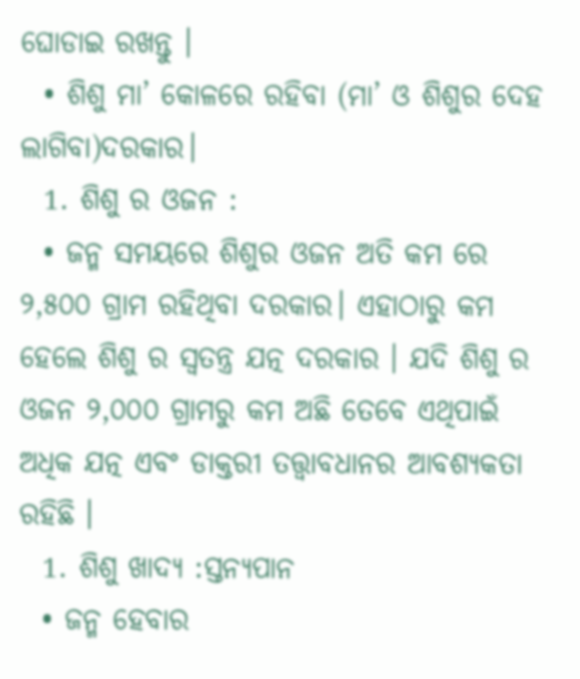ଘୋଡାଇ ରଖନ୍ତୁ ।
  • ଶିଶୁ ମା’ କୋଳରେ ରହିବା (ମା’ ଓ ଶିଶୁର ଦେହ ଲାଗିବା)ଦରକାର।
  1. ଶିଶୁ ର ଓଜନ :
  • ଜନ୍ମ ସମୟରେ ଶିଶୁର ଓଜନ ଅତି କମ ରେ ୨,୫୦୦ ଗ୍ରାମ ରହିଥିବା ଦରକାର। ଏହାଠାରୁ କମ ହେଲେ ଶିଶୁ ର ସ୍ଵତନ୍ତ୍ର ଯତ୍ନ ଦରକାର । ଯଦି ଶିଶୁ ର ଓଜନ ୨,୦୦୦ ଗ୍ରାମରୁ କମ ଅଛି ତେବେ ଏଥିପାଇଁ ଅଧିକ ଯତ୍ନ ଏବଂ ଡାକ୍ତରୀ ତତ୍ତ୍ବାବଧାନର ଆବଶ୍ୟକତା ରହିଛି ।
  1. ଶିଶୁ ଖାଦ୍ୟ :ସ୍ତନ୍ୟପାନ
  • ଜନ୍ମ ହେବାର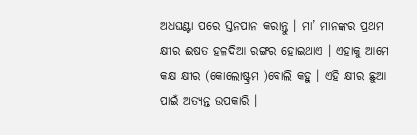ଅଧଘଣ୍ଟା ପରେ ସ୍ତନପାନ କରାନ୍ତୁ । ମା’ ମାନଙ୍କର ପ୍ରଥମ କ୍ଷୀର ଈଷତ ହଳଦିଆ ରଙ୍ଗର ହୋଇଥାଏ । ଏହାକୁ ଆମେ କକ୍ଷ କ୍ଷୀର (କୋଲୋଷ୍ଟ୍ରମ )ବୋଲି କହୁ । ଏହି କ୍ଷୀର ଛୁଆ ପାଇଁ ଅତ୍ୟନ୍ତ ଉପକାରି ।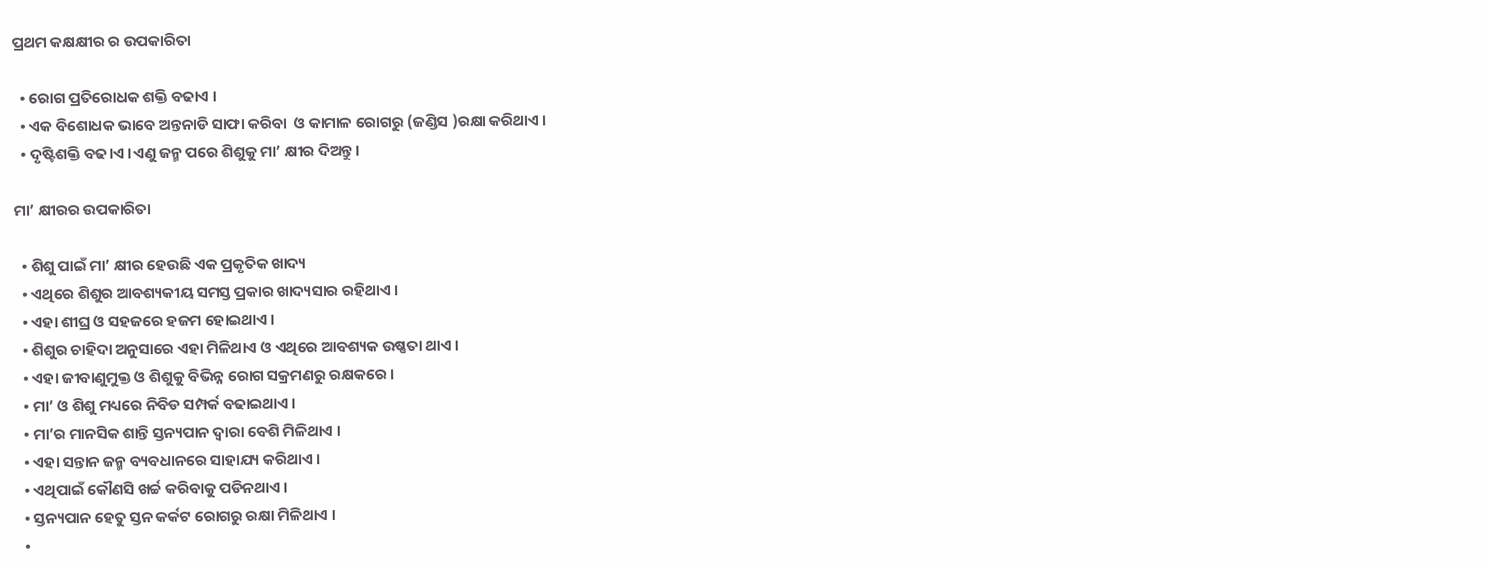ପ୍ରଥମ କକ୍ଷକ୍ଷୀର ର ଉପକାରିତା

  • ରୋଗ ପ୍ରତିରୋଧକ ଶକ୍ତି ବଢାଏ ।
  • ଏକ ବିଶୋଧକ ଭାବେ ଅନ୍ତନାଡି ସାଫା କରିବା  ଓ କାମାଳ ରୋଗରୁ (ଜଣ୍ଡିସ )ରକ୍ଷା କରିଥାଏ ।
  • ଦୃଷ୍ଟିଶକ୍ତି ବଢ।ଏ ।ଏଣୁ ଜନ୍ମ ପରେ ଶିଶୁକୁ ମା’ କ୍ଷୀର ଦିଅନ୍ତୁ।

ମା’ କ୍ଷୀରର ଉପକାରିତା

  • ଶିଶୁ ପାଇଁ ମା’ କ୍ଷୀର ହେଉଛି ଏକ ପ୍ରକୃତିକ ଖାଦ୍ୟ
  • ଏଥିରେ ଶିଶୁର ଆବଶ୍ୟକୀୟ ସମସ୍ତ ପ୍ରକାର ଖାଦ୍ୟସାର ରହିଥାଏ ।
  • ଏହା ଶୀଘ୍ର ଓ ସହଜରେ ହଜମ ହୋଇଥାଏ ।
  • ଶିଶୁର ଚାହିଦା ଅନୁସାରେ ଏହା ମିଳିଥାଏ ଓ ଏଥିରେ ଆବଶ୍ୟକ ଉଷ୍ଣତା ଥାଏ ।
  • ଏହା ଜୀବାଣୁମୁକ୍ତ ଓ ଶିଶୁକୁ ବିଭିନ୍ନ ରୋଗ ସକ୍ରମଣରୁ ରକ୍ଷକରେ ।
  • ମା’ ଓ ଶିଶୁ ମଧ୍ୟରେ ନିବିଡ ସମ୍ପର୍କ ବଢାଇଥାଏ ।
  • ମା’ର ମାନସିକ ଶାନ୍ତି ସ୍ତନ୍ୟପାନ ଦ୍ଵାରା ବେଶି ମିଳିଥାଏ ।
  • ଏହା ସନ୍ତାନ ଜନ୍ମ ବ୍ୟବଧାନରେ ସାହାଯ୍ୟ କରିଥାଏ ।
  • ଏଥିପାଇଁ କୌଣସି ଖର୍ଚ୍ଚ କରିବାକୁ ପଡିନଥାଏ ।
  • ସ୍ତନ୍ୟପାନ ହେତୁ ସ୍ତନ କର୍କଟ ରୋଗରୁ ରକ୍ଷା ମିଳିଥାଏ ।
  •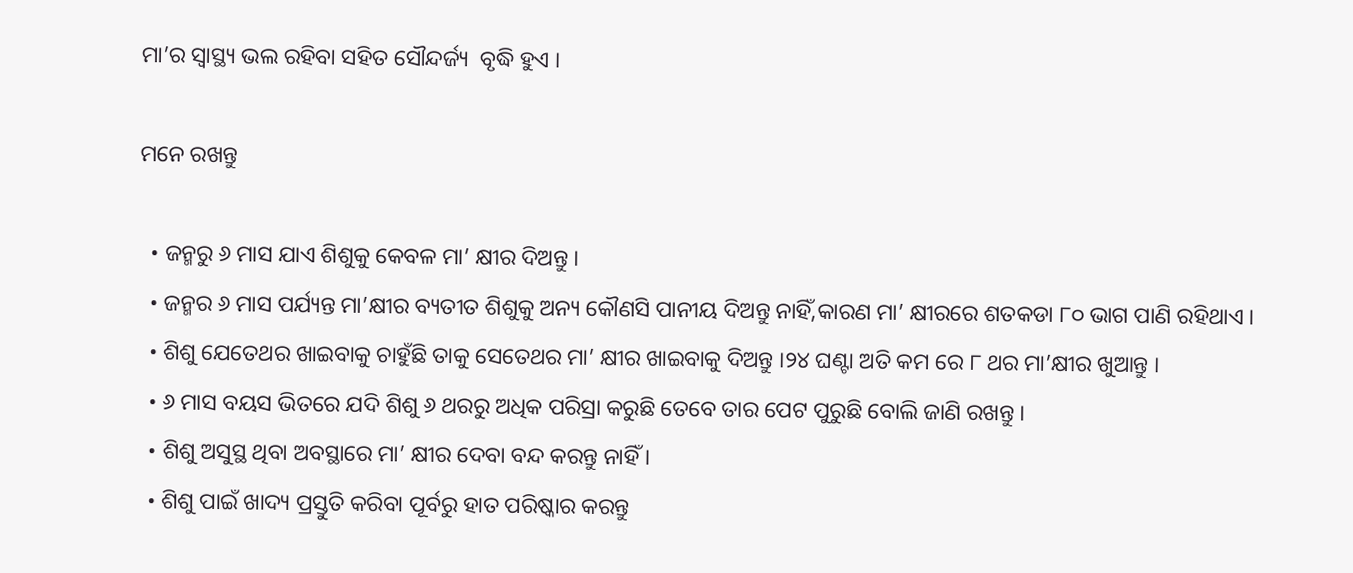ମା’ର ସ୍ୱାସ୍ଥ୍ୟ ଭଲ ରହିବା ସହିତ ସୌନ୍ଦର୍ଜ୍ୟ  ବୃଦ୍ଧି ହୁଏ ।

ମନେ ରଖନ୍ତୁ

  • ଜନ୍ମରୁ ୬ ମାସ ଯାଏ ଶିଶୁକୁ କେବଳ ମା’ କ୍ଷୀର ଦିଅନ୍ତୁ ।
  • ଜନ୍ମର ୬ ମାସ ପର୍ଯ୍ୟନ୍ତ ମା’କ୍ଷୀର ବ୍ୟତୀତ ଶିଶୁକୁ ଅନ୍ୟ କୌଣସି ପାନୀୟ ଦିଅନ୍ତୁ ନାହିଁ,କାରଣ ମା’ କ୍ଷୀରରେ ଶତକଡା ୮୦ ଭାଗ ପାଣି ରହିଥାଏ ।
  • ଶିଶୁ ଯେତେଥର ଖାଇବାକୁ ଚାହୁଁଛି ତାକୁ ସେତେଥର ମା’ କ୍ଷୀର ଖାଇବାକୁ ଦିଅନ୍ତୁ ।୨୪ ଘଣ୍ଟା ଅତି କମ ରେ ୮ ଥର ମା’କ୍ଷୀର ଖୁଆନ୍ତୁ ।
  • ୬ ମାସ ବୟସ ଭିତରେ ଯଦି ଶିଶୁ ୬ ଥରରୁ ଅଧିକ ପରିସ୍ରା କରୁଛି ତେବେ ତାର ପେଟ ପୁରୁଛି ବୋଲି ଜାଣି ରଖନ୍ତୁ ।
  • ଶିଶୁ ଅସୁସ୍ଥ ଥିବା ଅବସ୍ଥାରେ ମା’ କ୍ଷୀର ଦେବା ବନ୍ଦ କରନ୍ତୁ ନାହିଁ ।
  • ଶିଶୁ ପାଇଁ ଖାଦ୍ୟ ପ୍ରସ୍ତୁତି କରିବା ପୂର୍ବରୁ ହାତ ପରିଷ୍କାର କରନ୍ତୁ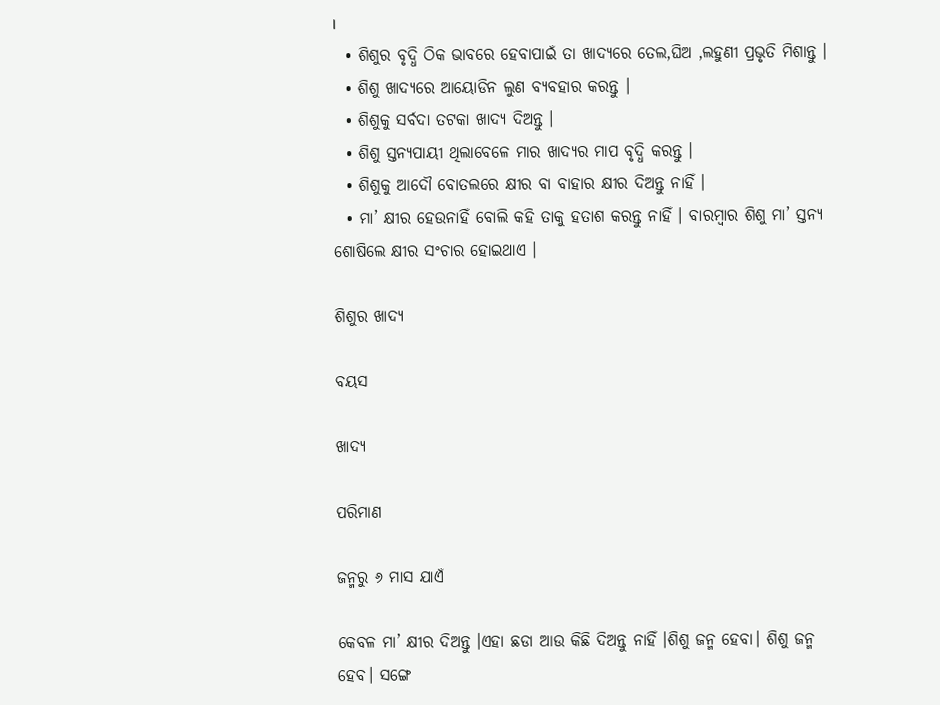।
  • ଶିଶୁର ବୃଦ୍ଧି ଠିକ ଭାବରେ ହେବାପାଇଁ ତା ଖାଦ୍ୟରେ ତେଲ,ଘିଅ ,ଲହୁଣୀ ପ୍ରଭୃତି ମିଶାନ୍ତୁ ।
  • ଶିଶୁ ଖାଦ୍ୟରେ ଆୟୋଡିନ ଲୁଣ ବ୍ୟବହାର କରନ୍ତୁ ।
  • ଶିଶୁକୁ ସର୍ବଦା ତଟକା ଖାଦ୍ୟ ଦିଅନ୍ତୁ ।
  • ଶିଶୁ ସ୍ତନ୍ୟପାୟୀ ଥିଲାବେଳେ ମାର ଖାଦ୍ୟର ମାପ ବୃଦ୍ଧି କରନ୍ତୁ ।
  • ଶିଶୁକୁ ଆଦୌ ବୋତଲରେ କ୍ଷୀର ବା ବାହାର କ୍ଷୀର ଦିଅନ୍ତୁ ନାହିଁ ।
  • ମା’ କ୍ଷୀର ହେଉନାହିଁ ବୋଲି କହି ତାକୁ ହତାଶ କରନ୍ତୁ ନାହିଁ । ବାରମ୍ବାର ଶିଶୁ ମା’ ସ୍ତନ୍ୟ ଶୋଷିଲେ କ୍ଷୀର ସଂଚାର ହୋଇଥାଏ ।

ଶିଶୁର ଖାଦ୍ୟ

ବୟସ

ଖାଦ୍ୟ

ପରିମାଣ

ଜନ୍ମରୁ ୬ ମାସ ଯାଏଁ

କେବଳ ମା’ କ୍ଷୀର ଦିଅନ୍ତୁ ।ଏହା ଛଡା ଆଉ କିଛି ଦିଅନ୍ତୁ ନାହିଁ ।ଶିଶୁ ଜନ୍ମ ହେବା। ଶିଶୁ ଜନ୍ମ ହେବ। ସଙ୍ଗେ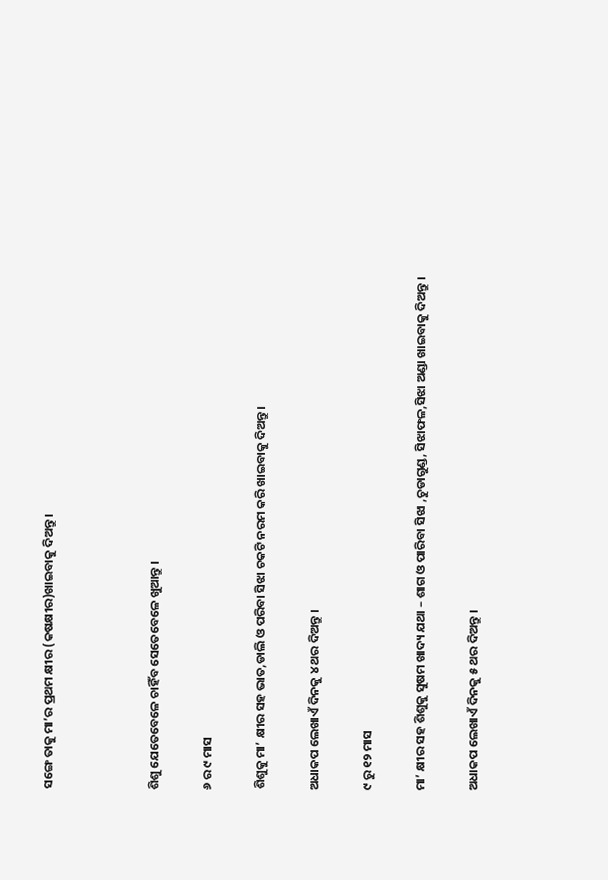ସଙ୍ଗେ ତାକୁ ମା’ର ପ୍ରଥମ କ୍ଷୀର (କଷକ୍ଷୀର)ଖାଇବାକୁ ଦିଅନ୍ତୁ ।



ଶିଶୁ ଯେତେବେଳେ ଚାହିଁବ ସେତେବେଳେ ଖୁଆନ୍ତୁ ।

୬ ର ୯ ମାସ

ଶିଶୁକୁ ମା’ କ୍ଷୀର ସହ ଭାତ,ଡାଲି ଓ ପରିବା ସିଝା ଚକଟି ନରମ କରି ଖାଇବାକୁ ଦିଅନ୍ତୁ ।

ଅଧାକପ ଲେଖାଏଁ ଦିନକୁ ୪ ଥର ଦିଅନ୍ତୁ ।

୯ ରୁ ୧୨ ମାସ

ମା’ କ୍ଷୀର ସହ ଶିଶୁକୁ ସୁଷମ ଖାଦ୍ୟ ଯଥା – ଶାଗ ଓ ପାରିବା ସିଝା ,ଚୁଡାଗୁଣ୍ଡ, ସିଝାଫଳ,ସିଝା ଅଣ୍ଡା ଖାଇବାକୁ ଦିଅନ୍ତୁ ।

ଅଧାକପ ଲେଖାଏଁ ଦିନକୁ ୫ ଥର ଦିଅନ୍ତୁ ।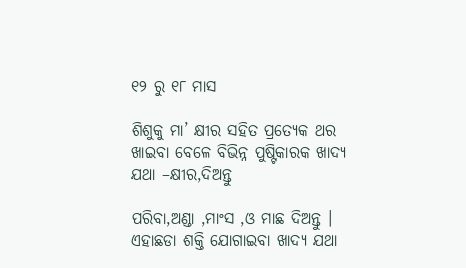୧୨ ରୁ ୧୮ ମାସ

ଶିଶୁକୁ ମା’ କ୍ଷୀର ସହିତ ପ୍ରତ୍ୟେକ ଥର ଖାଇବା ବେଳେ ବିଭିନ୍ନ ପୁଷ୍ଟିକାରକ ଖାଦ୍ୟ ଯଥା –କ୍ଷୀର,ଦିଅନ୍ତୁ

ପରିବା,ଅଣ୍ଡା ,ମାଂସ ,ଓ ମାଛ ଦିଅନ୍ତୁ । ଏହାଛଡା ଶକ୍ତି ଯୋଗାଇବା ଖାଦ୍ୟ ଯଥା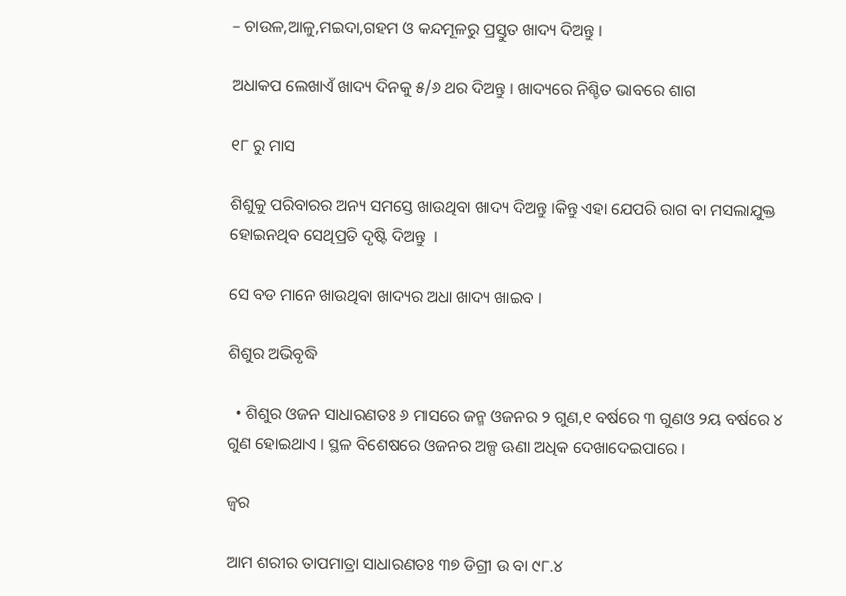– ଚାଉଳ,ଆଳୁ,ମଇଦା,ଗହମ ଓ କନ୍ଦମୂଳରୁ ପ୍ରସ୍ତୁତ ଖାଦ୍ୟ ଦିଅନ୍ତୁ ।

ଅଧାକପ ଲେଖାଏଁ ଖାଦ୍ୟ ଦିନକୁ ୫/୬ ଥର ଦିଅନ୍ତୁ । ଖାଦ୍ୟରେ ନିଶ୍ଚିତ ଭାବରେ ଶାଗ

୧୮ ରୁ ମାସ

ଶିଶୁକୁ ପରିବାରର ଅନ୍ୟ ସମସ୍ତେ ଖାଉଥିବା ଖାଦ୍ୟ ଦିଅନ୍ତୁ ।କିନ୍ତୁ ଏହା ଯେପରି ରାଗ ବା ମସଲାଯୁକ୍ତ ହୋଇନଥିବ ସେଥିପ୍ରତି ଦୃଷ୍ଟି ଦିଅନ୍ତୁ  ।

ସେ ବଡ ମାନେ ଖାଉଥିବା ଖାଦ୍ୟର ଅଧା ଖାଦ୍ୟ ଖାଇବ ।

ଶିଶୁର ଅଭିବୃଦ୍ଧି

  • ଶିଶୁର ଓଜନ ସାଧାରଣତଃ ୬ ମାସରେ ଜନ୍ମ ଓଜନର ୨ ଗୁଣ,୧ ବର୍ଷରେ ୩ ଗୁଣଓ ୨ୟ ବର୍ଷରେ ୪ ଗୁଣ ହୋଇଥାଏ । ସ୍ଥଳ ବିଶେଷରେ ଓଜନର ଅଳ୍ପ ଊଣା ଅଧିକ ଦେଖାଦେଇପାରେ ।

ଜ୍ଵର

ଆମ ଶରୀର ତାପମାତ୍ରା ସାଧାରଣତଃ ୩୭ ଡିଗ୍ରୀ ଉ ବା ୯୮.୪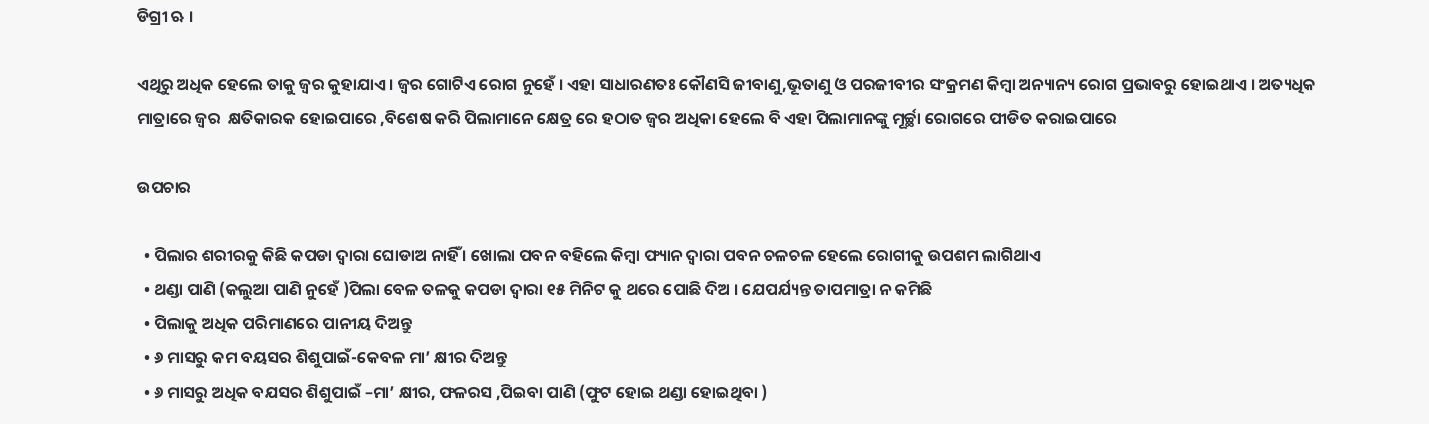ଡିଗ୍ରୀ ଋ ।

ଏଥିରୁ ଅଧିକ ହେଲେ ତାକୁ ଜ୍ଵର କୁହାଯାଏ । ଜ୍ଵର ଗୋଟିଏ ରୋଗ ନୁହେଁ । ଏହା ସାଧାରଣତଃ କୌଣସି ଜୀବାଣୁ,ଭୂତାଣୁ ଓ ପରଜୀବୀର ସଂକ୍ରମଣ କିମ୍ବା ଅନ୍ୟାନ୍ୟ ରୋଗ ପ୍ରଭାବରୁ ହୋଇଥାଏ । ଅତ୍ୟଧିକ ମାତ୍ରାରେ ଜ୍ଵର  କ୍ଷତିକାରକ ହୋଇପାରେ ,ବିଶେଷ କରି ପିଲାମାନେ କ୍ଷେତ୍ର ରେ ହଠାତ ଜ୍ଵର ଅଧିକା ହେଲେ ବି ଏହା ପିଲାମାନଙ୍କୁ ମୂର୍ଚ୍ଛା ରୋଗରେ ପୀଡିତ କରାଇପାରେ

ଉପଚାର

  • ପିଲାର ଶରୀରକୁ କିଛି କପଡା ଦ୍ଵାରା ଘୋଡାଅ ନାହିଁ । ଖୋଲା ପବନ ବହିଲେ କିମ୍ବା ଫ୍ୟାନ ଦ୍ଵାରା ପବନ ଚଳଚଳ ହେଲେ ରୋଗୀକୁ ଉପଶମ ଲାଗିଥାଏ
  • ଥଣ୍ଡା ପାଣି (କଲୁଆ ପାଣି ନୁହେଁ )ପିଲା ବେଳ ତଳକୁ କପଡା ଦ୍ଵାରା ୧୫ ମିନିଟ କୁ ଥରେ ପୋଛି ଦିଅ । ଯେପର୍ଯ୍ୟନ୍ତ ତାପମାତ୍ରା ନ କମିଛି
  • ପିଲାକୁ ଅଧିକ ପରିମାଣରେ ପାନୀୟ ଦିଅନ୍ତୁ
  • ୬ ମାସରୁ କମ ବୟସର ଶିଶୁପାଇଁ-କେବଳ ମା’ କ୍ଷୀର ଦିଅନ୍ତୁ
  • ୬ ମାସରୁ ଅଧିକ ବଯସର ଶିଶୁପାଇଁ –ମା’ କ୍ଷୀର, ଫଳରସ ,ପିଇବା ପାଣି (ଫୁଟ ହୋଇ ଥଣ୍ଡା ହୋଇଥିବା )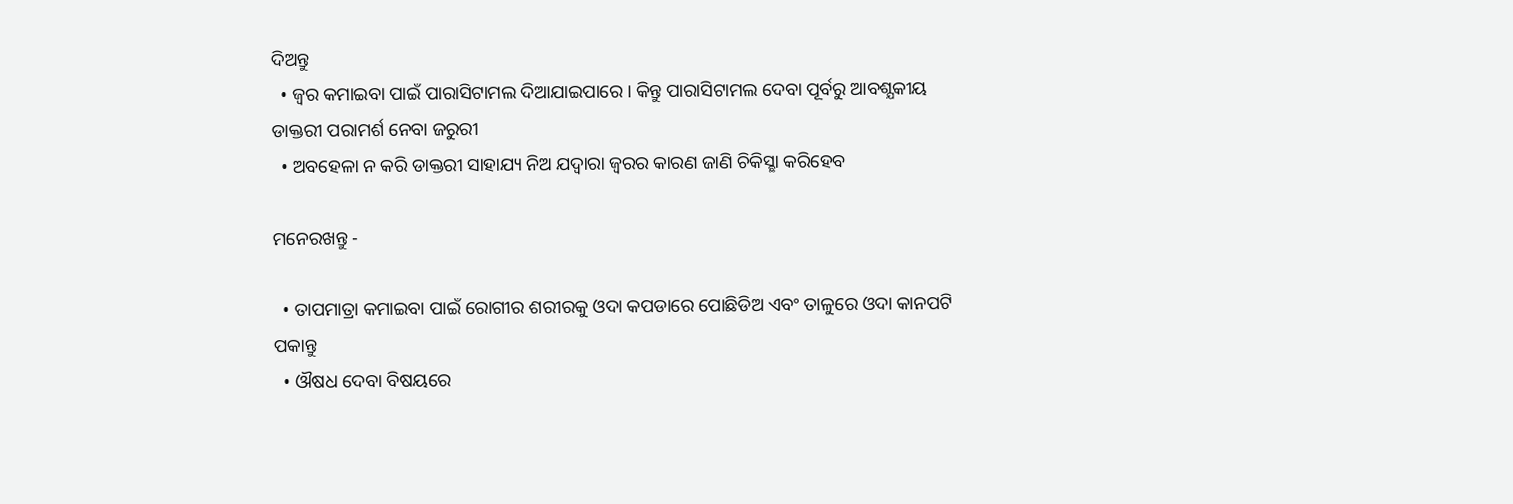ଦିଅନ୍ତୁ
  • ଜ୍ଵର କମାଇବା ପାଇଁ ପାରାସିଟାମଲ ଦିଆଯାଇପାରେ । କିନ୍ତୁ ପାରାସିଟାମଲ ଦେବା ପୂର୍ବରୁ ଆବଶ୍ଯକୀୟ ଡାକ୍ତରୀ ପରାମର୍ଶ ନେବା ଜରୁରୀ
  • ଅବହେଳା ନ କରି ଡାକ୍ତରୀ ସାହାଯ୍ୟ ନିଅ ଯଦ୍ୱାରା ଜ୍ବରର କାରଣ ଜାଣି ଚିକିସ୍ଛା କରିହେବ

ମନେରଖନ୍ତୁ -

  • ତାପମାତ୍ରା କମାଇବା ପାଇଁ ରୋଗୀର ଶରୀରକୁ ଓଦା କପଡାରେ ପୋଛିଡିଅ ଏବଂ ତାଳୁରେ ଓଦା କାନପଟି ପକାନ୍ତୁ
  • ଔଷଧ ଦେବା ବିଷୟରେ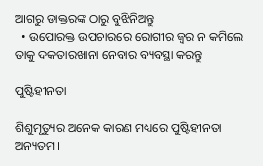ଆଗରୁ ଡାକ୍ତରଙ୍କ ଠାରୁ ବୁଝିନିଅନ୍ତୁ
  • ଉପୋରକ୍ତ ଉପଚାରରେ ରୋଗୀର ଜ୍ଵର ନ କମିଲେ ତାକୁ ଦକତାରଖାନା ନେବାର ବ୍ୟବସ୍ଥା କରନ୍ତୁ

ପୁଷ୍ଟିହୀନତା

ଶିଶୁମୃତ୍ୟୁର ଅନେକ କାରଣ ମଧ୍ୟରେ ପୁଷ୍ଟିହୀନତା ଅନ୍ୟତମ।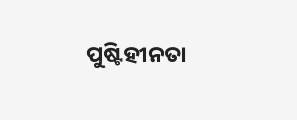ପୁଷ୍ଟିହୀନତା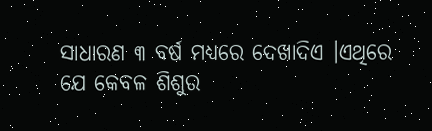ସାଧାରଣ ୩ ବର୍ଷ ମଧ୍ୟରେ ଦେଖାଦିଏ ।ଏଥିରେ ଯେ କେବଳ ଶିଶୁର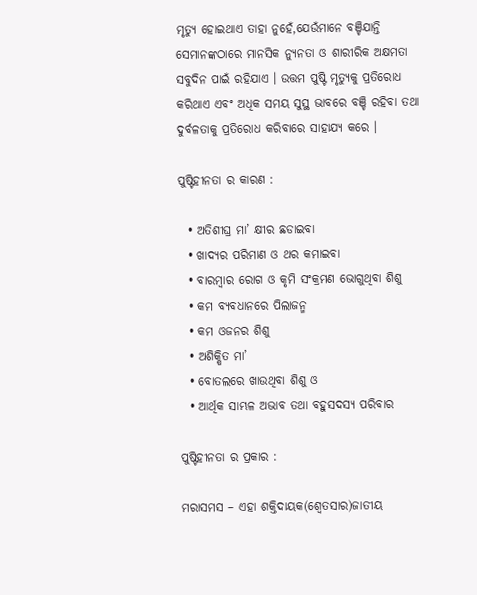ମୃତ୍ୟୁ ହୋଇଥାଏ ତାହା ନୁହେଁ,ଯେଉଁମାନେ ବଞ୍ଚିଯାନ୍ତି ସେମାନଙ୍କଠାରେ ମାନସିକ ନ୍ୟୁନତା ଓ ଶାରୀରିକ ଅକ୍ଷମତା ସବୁଦିନ ପାଇଁ ରହିଯାଏ । ଉତ୍ତମ ପୁଷ୍ଟି ମୃତ୍ୟୁକୁ ପ୍ରତିରୋଧ କରିଥାଏ ଏବଂ ଅଧିକ ସମୟ ସୁସ୍ଥ ଭାବରେ ବଞ୍ଚି ରହିବା ତଥା ଦୁର୍ବଳତାକୁ ପ୍ରତିରୋଧ କରିବାରେ ସାହାଯ୍ୟ କରେ ।

ପୁଷ୍ଟିହୀନତା ର କାରଣ :

  • ଅତିଶୀଘ୍ର ମା’ କ୍ଷୀର ଛଡାଇବା
  • ଖାଦ୍ୟର ପରିମାଣ ଓ ଥର କମାଇବା
  • ବାରମ୍ବାର ରୋଗ ଓ କୃମି ସଂକ୍ରମଣ ଭୋଗୁଥିବା ଶିଶୁ
  • କମ ବ୍ୟବଧାନରେ ପିଲାଜନ୍ମ
  • କମ ଓଜନର ଶିଶୁ
  • ଅଶିକ୍ଷିତ ମା’
  • ବୋତଲରେ ଖାଉଥିବା ଶିଶୁ ଓ
  • ଆର୍ଥିକ ସାମ୍ଭଳ ଅଭାବ ତଥା ବହୁସଦସ୍ୟ ପରିବାର

ପୁଷ୍ଟିହୀନତା ର ପ୍ରକାର :

ମରାସମସ – ଏହା ଶକ୍ତିଦାୟକ(ଶ୍ଵେତସାର)ଜାତୀୟ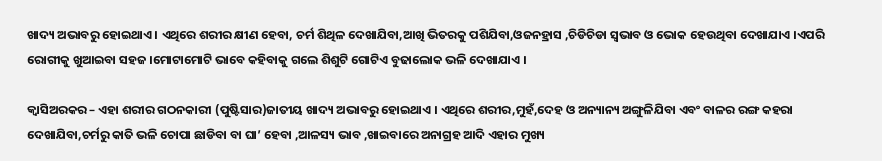ଖାଦ୍ୟ ଅଭାବରୁ ହୋଇଥାଏ । ଏଥିରେ ଶରୀର କ୍ଷୀଣ ହେବା, ଚର୍ମ ଶିଥିଳ ଦେଖାଯିବା,ଆଖି ଭିତରକୁ ପଶିଯିବା,ଓଜନହ୍ରାସ ,ଚିଡିଚିଡା ସ୍ଵଭାବ ଓ ଭୋକ ହେଉଥିବା ଦେଖାଯାଏ ।ଏପରି ରୋଗୀକୁ ଖୁଆଇବା ସହଜ ।ମୋଟାମୋଟି ଭାବେ କହିବାକୁ ଗଲେ ଶିଶୁଟି ଗୋଟିଏ ବୁଢାଲୋକ ଭଳି ଦେଖାଯାଏ ।

କ୍ଵାସିଅରକର – ଏହା ଶରୀର ଗଠନକାରୀ (ପୁଷ୍ଟିସାର)ଜାତୀୟ ଖାଦ୍ୟ ଅଭାବରୁ ହୋଇଥାଏ । ଏଥିରେ ଶରୀର,ମୁହଁ,ଦେହ ଓ ଅନ୍ୟାନ୍ୟ ଅଙ୍ଗୁଳିଯିବା ଏବଂ ବାଳର ରଙ୍ଗ କହରା ଦେଖାଯିବା,ଚର୍ମରୁ କାତି ଭଳି ଚୋପା ଛାଡିବା ବା ଘା’ ହେବା ,ଆଳସ୍ୟ ଭାବ ,ଖାଇବାରେ ଅନାଗ୍ରହ ଆଦି ଏହାର ମୁଖ୍ୟ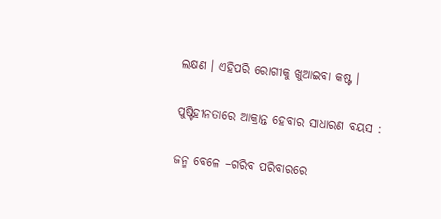ଲକ୍ଷଣ । ଏହିପରି ରୋଗୀକୁ ଖୁଆଇବା କଷ୍ଟ ।

ପୁଷ୍ଟିହୀନତାରେ ଆକ୍ରାନ୍ତ ହେବାର ସାଧାରଣ ବୟସ :

ଜନ୍ମ ବେଳେ –ଗରିବ ପରିବାରରେ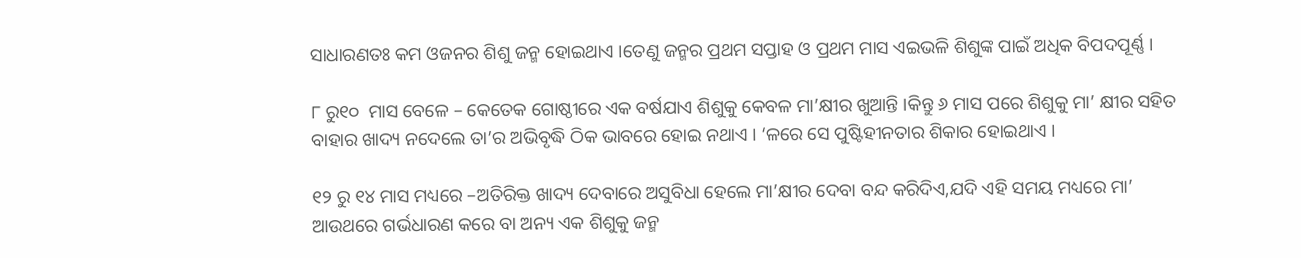ସାଧାରଣତଃ କମ ଓଜନର ଶିଶୁ ଜନ୍ମ ହୋଇଥାଏ ।ତେଣୁ ଜନ୍ମର ପ୍ରଥମ ସପ୍ତାହ ଓ ପ୍ରଥମ ମାସ ଏଇଭଳି ଶିଶୁଙ୍କ ପାଇଁ ଅଧିକ ବିପଦପୂର୍ଣ୍ଣ ।

୮ ରୁ୧୦  ମାସ ବେଳେ – କେତେକ ଗୋଷ୍ଠୀରେ ଏକ ବର୍ଷଯାଏ ଶିଶୁକୁ କେବଳ ମା’କ୍ଷୀର ଖୁଆନ୍ତି ।କିନ୍ତୁ ୬ ମାସ ପରେ ଶିଶୁକୁ ମା’ କ୍ଷୀର ସହିତ ବାହାର ଖାଦ୍ୟ ନଦେଲେ ତା’ର ଅଭିବୃଦ୍ଧି ଠିକ ଭାବରେ ହୋଇ ନଥାଏ । ‘ଳରେ ସେ ପୁଷ୍ଟିହୀନତାର ଶିକାର ହୋଇଥାଏ ।

୧୨ ରୁ ୧୪ ମାସ ମଧ୍ୟରେ –ଅତିରିକ୍ତ ଖାଦ୍ୟ ଦେବାରେ ଅସୁବିଧା ହେଲେ ମା’କ୍ଷୀର ଦେବା ବନ୍ଦ କରିଦିଏ,ଯଦି ଏହି ସମୟ ମଧ୍ୟରେ ମା’ ଆଉଥରେ ଗର୍ଭଧାରଣ କରେ ବା ଅନ୍ୟ ଏକ ଶିଶୁକୁ ଜନ୍ମ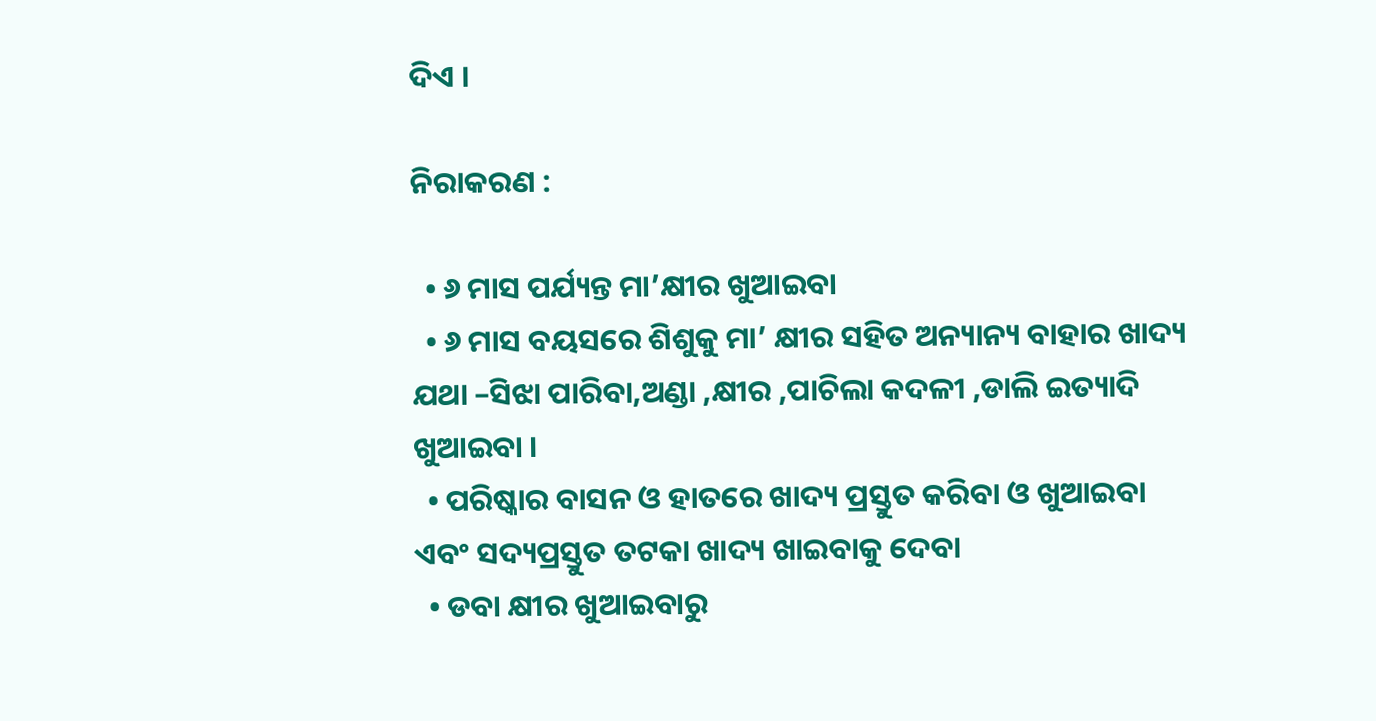ଦିଏ ।

ନିରାକରଣ :

  • ୬ ମାସ ପର୍ଯ୍ୟନ୍ତ ମା’କ୍ଷୀର ଖୁଆଇବା
  • ୬ ମାସ ବୟସରେ ଶିଶୁକୁ ମା’ କ୍ଷୀର ସହିତ ଅନ୍ୟାନ୍ୟ ବାହାର ଖାଦ୍ୟ ଯଥା –ସିଝା ପାରିବା,ଅଣ୍ଡା ,କ୍ଷୀର ,ପାଚିଲା କଦଳୀ ,ଡାଲି ଇତ୍ୟାଦି ଖୁଆଇବା ।
  • ପରିଷ୍କାର ବାସନ ଓ ହାତରେ ଖାଦ୍ୟ ପ୍ରସ୍ତୁତ କରିବା ଓ ଖୁଆଇବା ଏବଂ ସଦ୍ୟପ୍ରସ୍ତୁତ ତଟକା ଖାଦ୍ୟ ଖାଇବାକୁ ଦେବା
  • ଡବା କ୍ଷୀର ଖୁଆଇବାରୁ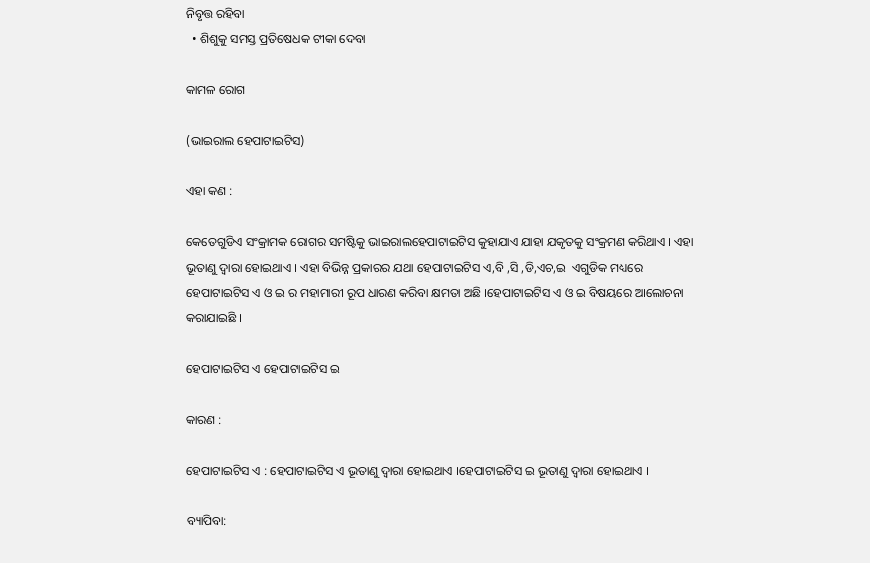ନିବୃତ୍ତ ରହିବା
  • ଶିଶୁକୁ ସମସ୍ତ ପ୍ରତିଷେଧକ ଟୀକା ଦେବା

କାମଳ ରୋଗ

(ଭାଇରାଲ ହେପାଟାଇଟିସ)

ଏହା କଣ :

କେତେଗୁଡିଏ ସଂକ୍ରାମକ ରୋଗର ସମଷ୍ଟିକୁ ଭାଇରାଲହେପାଟାଇଟିସ କୁହାଯାଏ ଯାହା ଯକୃତକୁ ସଂକ୍ରମଣ କରିଥାଏ । ଏହା ଭୂତାଣୁ ଦ୍ଵାରା ହୋଇଥାଏ । ଏହା ବିଭିନ୍ନ ପ୍ରକାରର ଯଥା ହେପାଟାଇଟିସ ଏ,ବି ,ସି ,ଡି,ଏଚ,ଇ  ଏଗୁଡିକ ମଧ୍ୟରେ ହେପାଟାଇଟିସ ଏ ଓ ଇ ର ମହାମାରୀ ରୂପ ଧାରଣ କରିବା କ୍ଷମତା ଅଛି ।ହେପାଟାଇଟିସ ଏ ଓ ଇ ବିଷୟରେ ଆଲୋଚନା କରାଯାଇଛି ।

ହେପାଟାଇଟିସ ଏ ହେପାଟାଇଟିସ ଇ

କାରଣ :

ହେପାଟାଇଟିସ ଏ : ହେପାଟାଇଟିସ ଏ ଭୂତାଣୁ ଦ୍ଵାରା ହୋଇଥାଏ ।ହେପାଟାଇଟିସ ଇ ଭୂତାଣୁ ଦ୍ଵାରା ହୋଇଥାଏ ।

ବ୍ୟାପିବା: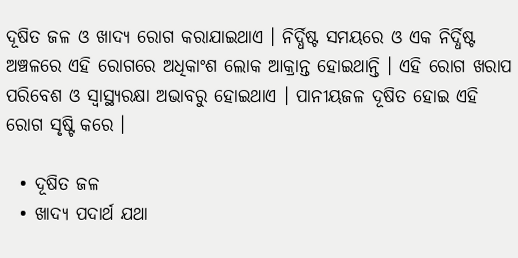ଦୂଷିତ ଜଳ ଓ ଖାଦ୍ୟ ରୋଗ କରାଯାଇଥାଏ । ନିର୍ଦ୍ଧିଷ୍ଟ ସମୟରେ ଓ ଏକ ନିର୍ଦ୍ଧିଷ୍ଟ ଅଞ୍ଚଳରେ ଏହି ରୋଗରେ ଅଧିକାଂଶ ଲୋକ ଆକ୍ରାନ୍ତ ହୋଇଥାନ୍ତି । ଏହି ରୋଗ ଖରାପ ପରିବେଶ ଓ ସ୍ୱାସ୍ଥ୍ୟରକ୍ଷା ଅଭାବରୁ ହୋଇଥାଏ । ପାନୀୟଜଳ ଦୂଷିତ ହୋଇ ଏହି ରୋଗ ସୃଷ୍ଟି କରେ ।

  • ଦୂଷିତ ଜଳ
  • ଖାଦ୍ୟ ପଦାର୍ଥ ଯଥା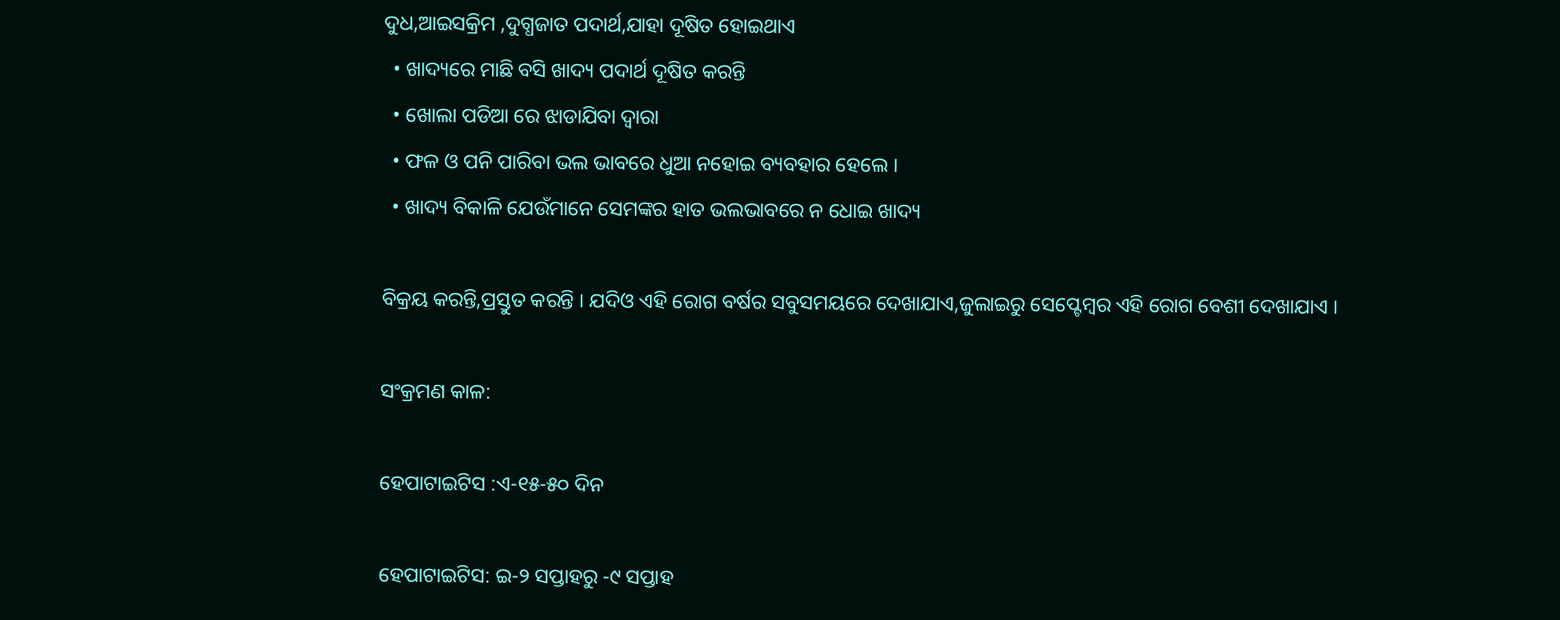ଦୁଧ,ଆଇସକ୍ରିମ ,ଦୁଗ୍ଧଜାତ ପଦାର୍ଥ,ଯାହା ଦୂଷିତ ହୋଇଥାଏ
  • ଖାଦ୍ୟରେ ମାଛି ବସି ଖାଦ୍ୟ ପଦାର୍ଥ ଦୂଷିତ କରନ୍ତି
  • ଖୋଲା ପଡିଆ ରେ ଝାଡାଯିବା ଦ୍ଵାରା
  • ଫଳ ଓ ପନି ପାରିବା ଭଲ ଭାବରେ ଧୁଆ ନହୋଇ ବ୍ୟବହାର ହେଲେ ।
  • ଖାଦ୍ୟ ବିକାଳି ଯେଉଁମାନେ ସେମଙ୍କର ହାତ ଭଲଭାବରେ ନ ଧୋଇ ଖାଦ୍ୟ

ବିକ୍ରୟ କରନ୍ତି,ପ୍ରସ୍ତୁତ କରନ୍ତି । ଯଦିଓ ଏହି ରୋଗ ବର୍ଷର ସବୁସମୟରେ ଦେଖାଯାଏ,ଜୁଲାଇରୁ ସେପ୍ଟେମ୍ବର ଏହି ରୋଗ ବେଶୀ ଦେଖାଯାଏ ।

ସଂକ୍ରମଣ କାଳ:

ହେପାଟାଇଟିସ :ଏ-୧୫-୫୦ ଦିନ

ହେପାଟାଇଟିସ: ଇ-୨ ସପ୍ତାହରୁ -୯ ସପ୍ତାହ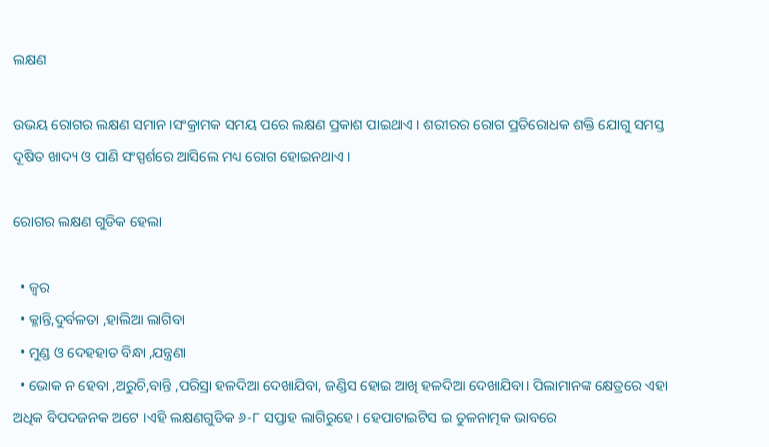ଲକ୍ଷଣ

ଉଭୟ ରୋଗର ଲକ୍ଷଣ ସମାନ ।ସଂକ୍ରାମକ ସମୟ ପରେ ଲକ୍ଷଣ ପ୍ରକାଶ ପାଇଥାଏ । ଶରୀରର ରୋଗ ପ୍ରତିରୋଧକ ଶକ୍ତି ଯୋଗୁ ସମସ୍ତ ଦୂଷିତ ଖାଦ୍ୟ ଓ ପାଣି ସଂସ୍ପର୍ଶରେ ଆସିଲେ ମଧ୍ୟ ରୋଗ ହୋଇନଥାଏ ।

ରୋଗର ଲକ୍ଷଣ ଗୁଡିକ ହେଲା

  • ଜ୍ଵର
  • କ୍ଳାନ୍ତି,ଦୁର୍ବଳତା ,ହାଲିଆ ଲାଗିବା
  • ମୁଣ୍ଡ ଓ ଦେହହାତ ବିନ୍ଧା ,ଯନ୍ତ୍ରଣା
  • ଭୋକ ନ ହେବା ,ଅରୁଚି,ବାନ୍ତି ,ପରିସ୍ରା ହଳଦିଆ ଦେଖାଯିବା, ଜଣ୍ଡିସ ହୋଇ ଆଖି ହଳଦିଆ ଦେଖାଯିବା। ପିଲାମାନଙ୍କ କ୍ଷେତ୍ରରେ ଏହା ଅଧିକ ବିପଦଜନକ ଅଟେ ।ଏହି ଲକ୍ଷଣଗୁଡିକ ୬-୮ ସପ୍ତାହ ଲାଗିରୁହେ। ହେପାଟାଇଟିସ ଇ ତୁଳନାତ୍ମକ ଭାବରେ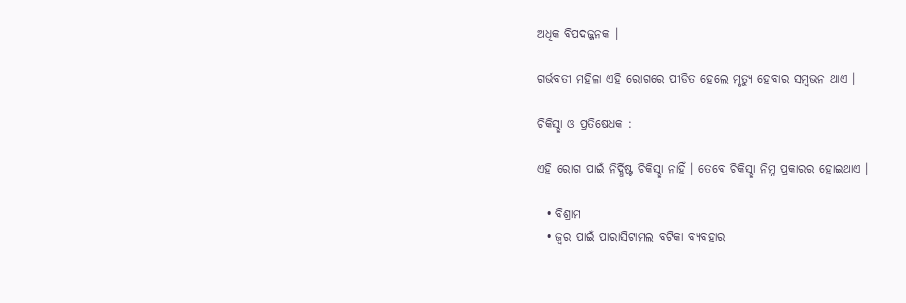ଅଧିକ ବିପଦଜ୍ଜନକ ।

ଗର୍ଭବତୀ ମହିଳା ଏହି ରୋଗରେ ପୀଡିତ ହେଲେ ମୃତ୍ୟୁ ହେବାର ସମ୍ବଭନ ଥାଏ ।

ଚିକିସ୍ଛା ଓ ପ୍ରତିଷେଧକ :

ଏହି ରୋଗ ପାଇଁ ନିର୍ଦ୍ଧିଷ୍ଟ ଚିକିସ୍ଛା ନାହିଁ । ତେବେ ଚିକିସ୍ଛା ନିମ୍ନ ପ୍ରକାରର ହୋଇଥାଏ ।

  • ବିଶ୍ରାମ
  • ଜ୍ଵର ପାଇଁ ପାରାସିଟାମଲ ବଟିକା ବ୍ୟବହାର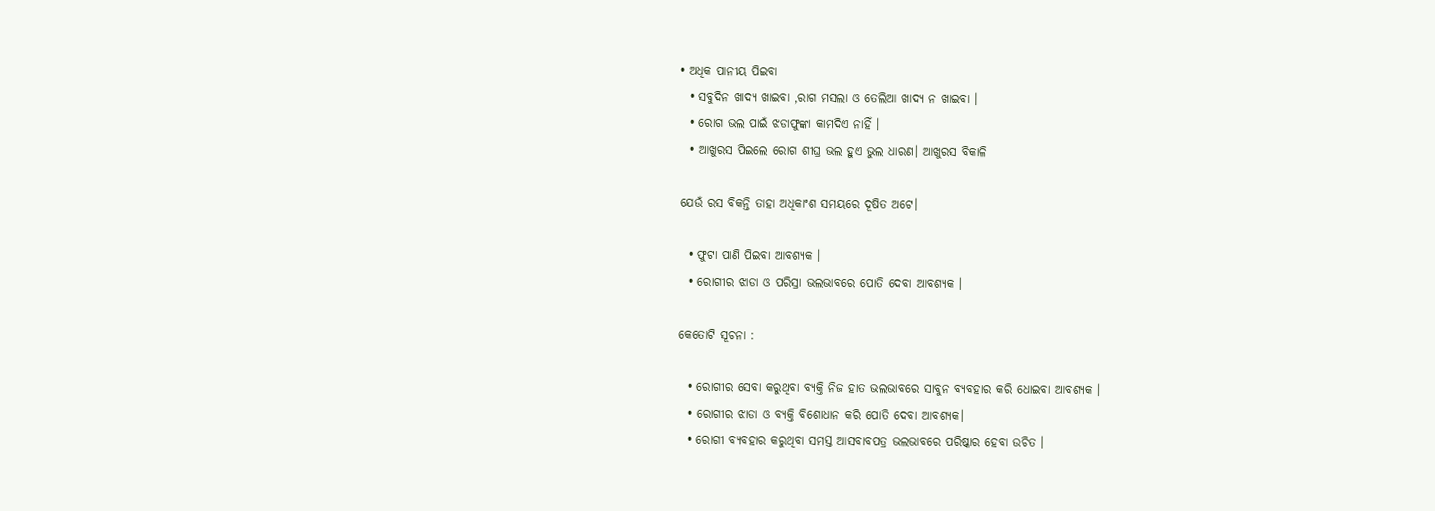• ଅଧିକ ପାନୀୟ ପିଇବା
  • ସବୁଦିନ ଖାଦ୍ୟ ଖାଇବା ,ରାଗ ମସଲା ଓ ତେଲିଆ ଖାଦ୍ୟ ନ ଖାଇବା ।
  • ରୋଗ ଭଲ ପାଇଁ ଝଡାଫୁଙ୍କା କାମଦିଏ ନାହିଁ ।
  • ଆଖୁରସ ପିଇଲେ ରୋଗ ଶୀଘ୍ର ଭଲ ହୁଏ ଭୁଲ ଧାରଣ। ଆଖୁରସ ବିକାଳି

ଯେଉଁ ରସ ବିକନ୍ତି ତାହା ଅଧିକାଂଶ ସମୟରେ ଦୂଷିତ ଅଟେ।

  • ଫୁଟା ପାଣି ପିଇବା ଆବଶ୍ୟକ ।
  • ରୋଗୀର ଝାଡା ଓ ପରିସ୍ରା ଭଲଭାବରେ ପୋତି ଦେବା ଆବଶ୍ୟକ ।

କେତୋଟି ସୂଚନା :

  • ରୋଗୀର ସେବା କରୁଥିବା ବ୍ୟକ୍ତି ନିଜ ହାତ ଭଲଭାବରେ ସାବୁନ ବ୍ୟବହାର କରି ଧୋଇବା ଆବଶ୍ୟକ ।
  • ରୋଗୀର ଝାଡା ଓ ବ୍ୟକ୍ତି ବିଶୋଧାନ କରି ପୋତି ଦେବା ଆବଶ୍ୟକ।
  • ରୋଗୀ ବ୍ୟବହାର କରୁଥିବା ସମସ୍ତ ଆସବାବପତ୍ର ଭଲଭାବରେ ପରିଷ୍କାର ହେବା ଉଚିତ ।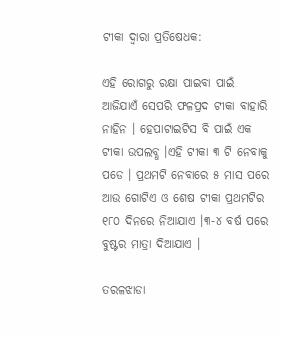ଟୀକା ଦ୍ଵାରା ପ୍ରତିଷେଧକ:

ଏହି ରୋଗରୁ ରକ୍ଷା ପାଇବା ପାଇଁ ଆଜିଯାଏଁ ସେପରି ଫଳପ୍ରଦ ଟୀକା ବାହାରି ନାହିନ । ହେପାଟାଇଟିସ ବି ପାଇଁ ଏକ ଟୀକା ଉପଲବ୍ଧ ।ଏହି ଟୀକା ୩ ଟି ନେବାକୁ ପଡେ । ପ୍ରଥମଟି ନେବାରେ ୫ ମାସ ପରେ ଆଉ ଗୋଟିଏ ଓ ଶେଷ ଟୀକା ପ୍ରଥମଟିର ୧୮୦ ଦିନରେ ନିଆଯାଏ ।୩-୪ ବର୍ଷ ପରେ ବୁଷ୍ଟର ମାତ୍ରା ଦିଆଯାଏ ।

ତରଳଝାଡା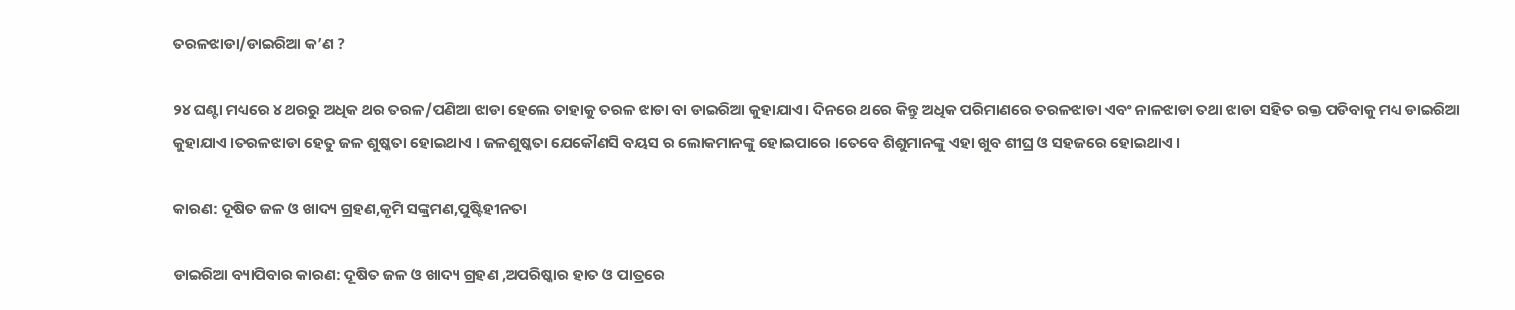ତରଳଝାଡା/ଡାଇରିଆ କ’ଣ ?

୨୪ ଘଣ୍ଟା ମଧ୍ୟରେ ୪ ଥରରୁ ଅଧିକ ଥର ତରଳ/ପଣିଆ ଝାଡା ହେଲେ ତାହାକୁ ତରଳ ଝାଡା ବା ଡାଇରିଆ କୁହାଯାଏ। ଦିନରେ ଥରେ କିନ୍ତୁ ଅଧିକ ପରିମାଣରେ ତରଳଝାଡା ଏବଂ ନାଳଝାଡା ତଥା ଝାଡା ସହିତ ରକ୍ତ ପଡିବାକୁ ମଧ୍ୟ ଡାଇରିଆ କୁହାଯାଏ ।ତରଳଝାଡା ହେତୁ ଜଳ ଶୁଷ୍କତା ହୋଇଥାଏ । ଜଳଶୁଷ୍କତା ଯେକୌଣସି ବୟସ ର ଲୋକମାନଙ୍କୁ ହୋଇପାରେ ।ତେବେ ଶିଶୁମାନଙ୍କୁ ଏହା ଖୁବ ଶୀଘ୍ର ଓ ସହଜରେ ହୋଇଥାଏ ।

କାରଣ: ଦୂଷିତ ଜଳ ଓ ଖାଦ୍ୟ ଗ୍ରହଣ,କୃମି ସଙ୍କ୍ରମଣ,ପୁଷ୍ଟିହୀନତା

ଡାଇରିଆ ବ୍ୟାପିବାର କାରଣ: ଦୂଷିତ ଜଳ ଓ ଖାଦ୍ୟ ଗ୍ରହଣ ,ଅପରିଷ୍କାର ହାତ ଓ ପାତ୍ରରେ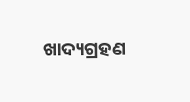ଖାଦ୍ୟଗ୍ରହଣ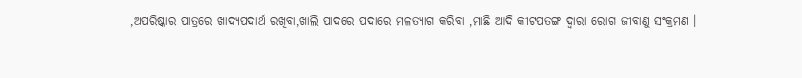,ଅପରିଷ୍କାର ପାତ୍ରରେ ଖାଦ୍ୟପଦାର୍ଥ ରଖିବା,ଖାଲି ପାଦରେ ପଦାରେ ମଳତ୍ୟାଗ କରିବା ,ମାଛି ଆଦି କୀଟପତଙ୍ଗ ଦ୍ଵାରା ରୋଗ ଜୀବାଣୁ ସଂକ୍ରମଣ ।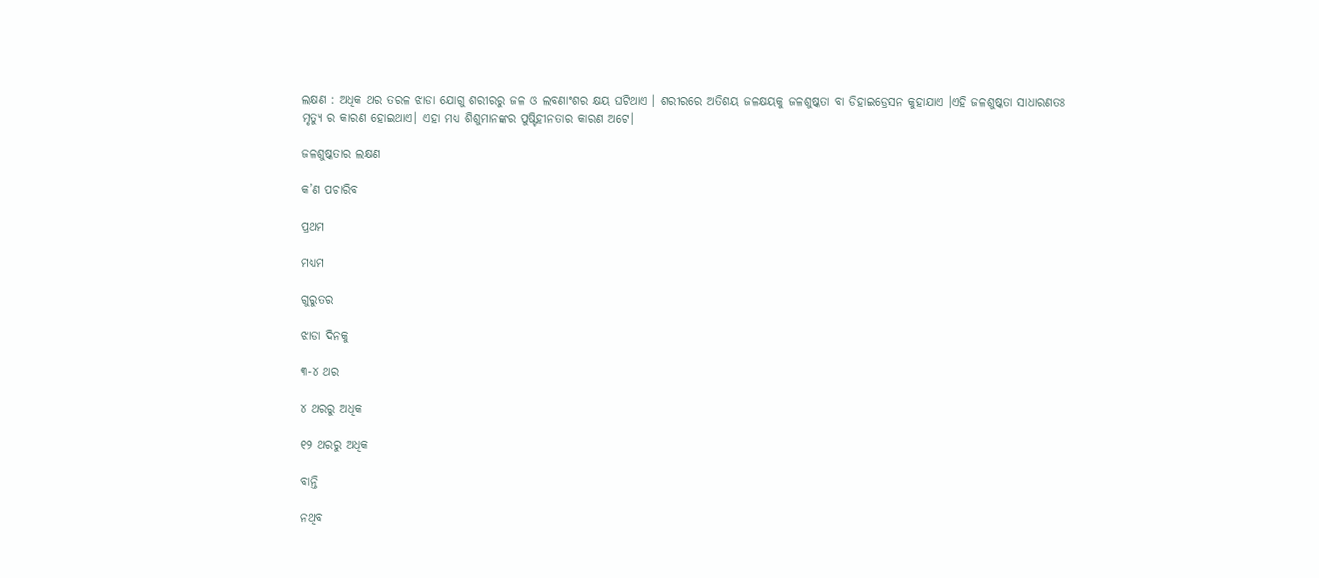ଲକ୍ଷଣ : ଅଧିକ ଥର ତରଳ ଝାଡା ଯୋଗୁ ଶରୀରରୁ ଜଳ ଓ ଲବଣାଂଶର କ୍ଷୟ ଘଟିଥାଏ । ଶରୀରରେ ଅତିଶୟ ଜଳକ୍ଷୟକୁ ଜଳଶୁଷ୍କତା ବା ଡିହାଇଡ୍ରେସନ କୁହାଯାଏ ।ଏହି ଜଳଶୁଷ୍କତା ସାଧାରଣତଃ ମୃତ୍ୟୁ ର କାରଣ ହୋଇଥାଏ। ଏହା ମଧ୍ୟ ଶିଶୁମାନଙ୍କର ପୁଷ୍ଟିହୀନତାର କାରଣ ଅଟେ।

ଜଳଶୁଷ୍କତାର ଲକ୍ଷଣ

କ’ଣ ପଚାରିବ

ପ୍ରଥମ

ମଧ୍ୟମ

ଗୁରୁତର

ଝାଡା ଦିନକୁ

୩-୪ ଥର

୪ ଥରରୁ ଅଧିକ

୧୨ ଥରରୁ ଅଧିକ

ବାନ୍ତି

ନଥିବ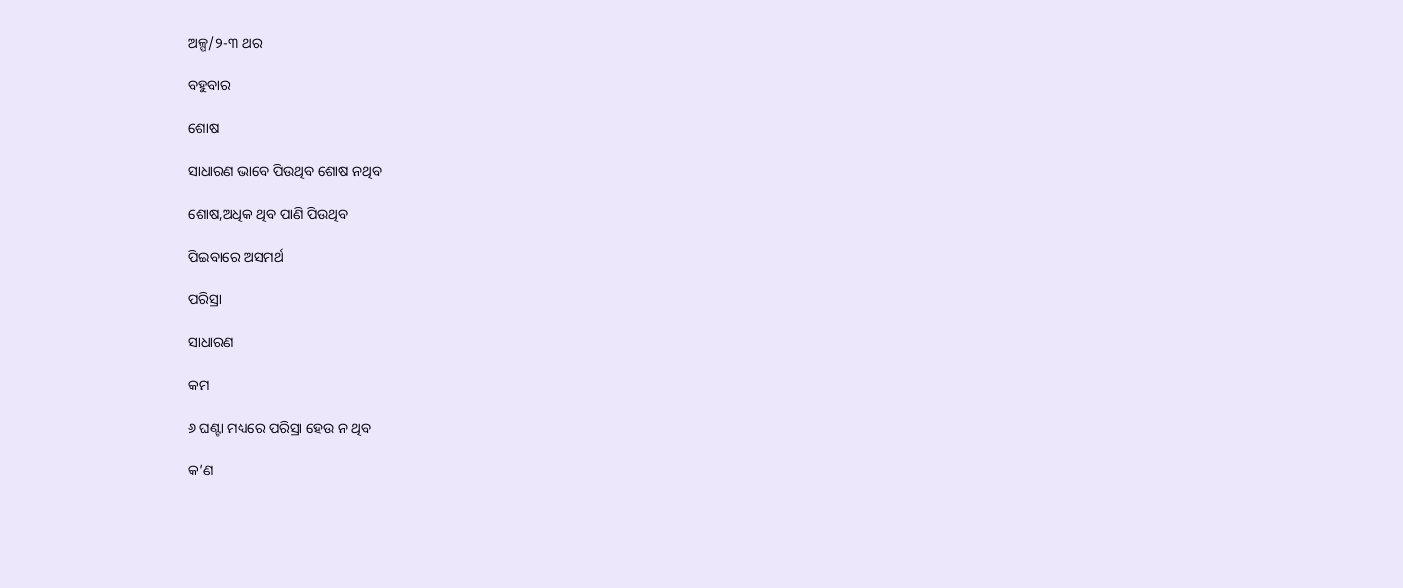ଅଳ୍ପ/୨-୩ ଥର

ବହୁବାର

ଶୋଷ

ସାଧାରଣ ଭାବେ ପିଉଥିବ ଶୋଷ ନଥିବ

ଶୋଷ,ଅଧିକ ଥିବ ପାଣି ପିଉଥିବ

ପିଇବାରେ ଅସମର୍ଥ

ପରିସ୍ରା

ସାଧାରଣ

କମ

୬ ଘଣ୍ଟା ମଧ୍ୟରେ ପରିସ୍ରା ହେଉ ନ ଥିବ

କ’ଣ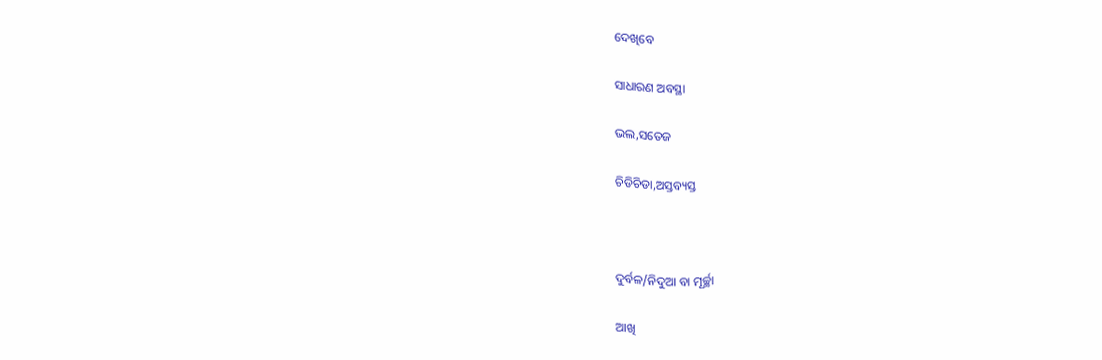ଦେଖିବେ

ସାଧାରଣ ଅବସ୍ଥା

ଭଲ,ସତେଜ

ଚିଡିଚିଡା,ଅସ୍ତବ୍ୟସ୍ତ



ଦୁର୍ବଳ/ନିଦୁଆ ବା ମୂର୍ଚ୍ଛା

ଆଖି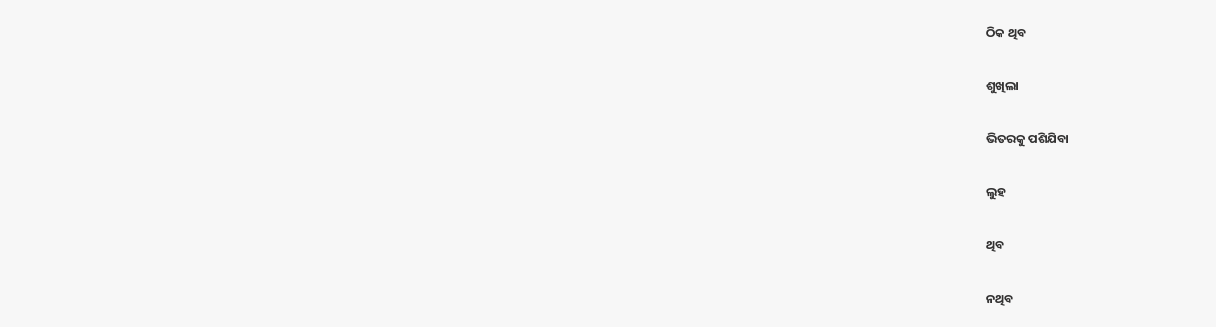ଠିକ ଥିବ

ଶୁଖିଲା

ଭିତରକୁ ପଶିଯିବା

ଲୁହ

ଥିବ

ନଥିବ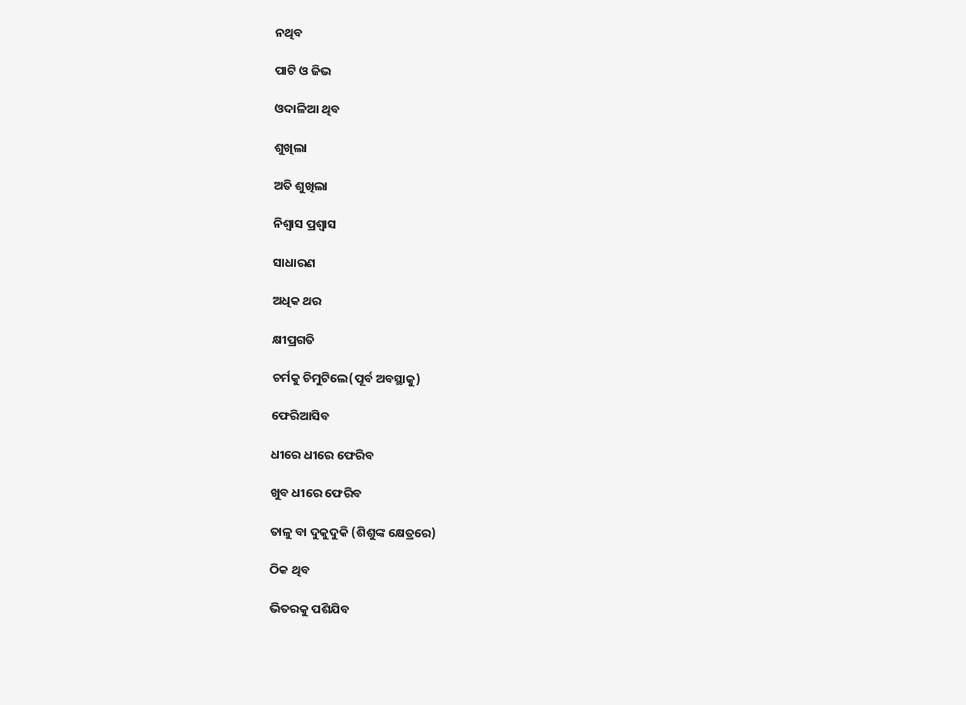ନଥିବ

ପାଟି ଓ ଜିଭ

ଓଦାଳିଆ ଥିବ

ଶୁଖିଲା

ଅତି ଶୁଖିଲା

ନିଶ୍ଵାସ ପ୍ରଶ୍ଵାସ

ସାଧାରଣ

ଅଧିକ ଥର

କ୍ଷୀପ୍ରଗତି

ଚର୍ମକୁ ଚିମୁଟିଲେ(ପୂର୍ବ ଅବସ୍ଥାକୁ)

ଫେରିଆସିବ

ଧୀରେ ଧୀରେ ଫେରିବ

ଖୁବ ଧୀରେ ଫେରିବ

ତାଳୁ ବା ଦୁକୁଦୁକି (ଶିଶୁଙ୍କ କ୍ଷେତ୍ରରେ)

ଠିକ ଥିବ

ଭିତରକୁ ପଶିଯିବ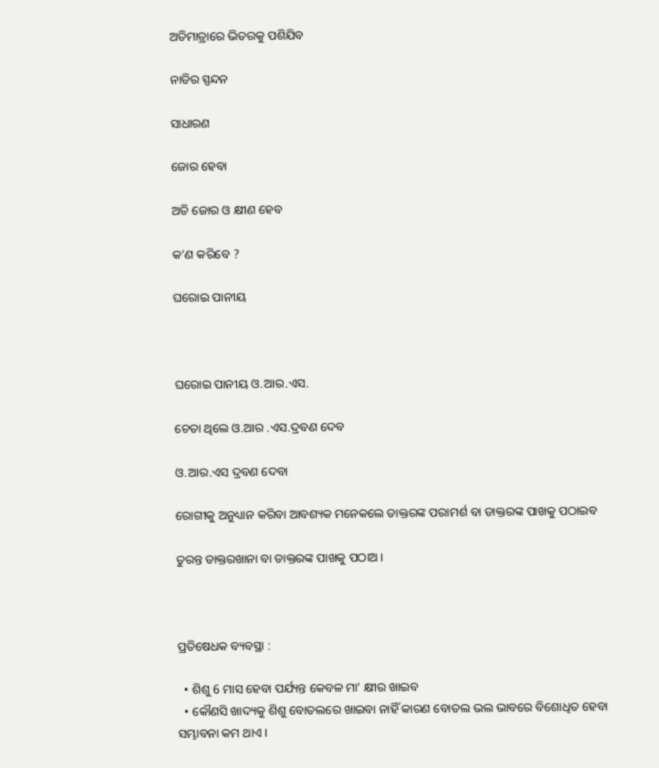ଅତିମାତ୍ରାରେ ଭିତରକୁ ପଶିଯିବ

ନାଡିର ସ୍ପନ୍ଦନ

ସାଧାରଣ

ଜୋର ହେବା

ଅତି ଜୋର ଓ କ୍ଷୀଣ ହେବ

କ’ଣ କରିବେ ?

ଘରୋଇ ପାନୀୟ



ଘରୋଇ ପାନୀୟ ଓ.ଆର.ଏସ.

ଚେତା ଥିଲେ ଓ.ଆର .ଏସ.ଦ୍ରବଣ ଦେବ

ଓ.ଆର.ଏସ ଦ୍ରବଣ ଦେବା

ରୋଗୀକୁ ଅନୁଧ୍ୟାନ କରିବା ଆବଶ୍ୟକ ମନେକଲେ ଡାକ୍ତରଙ୍କ ପରାମର୍ଶ ବା ଡାକ୍ତରଙ୍କ ପାଖକୁ ପଠାଇବ

ତୁରନ୍ତ ଡାକ୍ତରଖାନା ବା ଡାକ୍ତରଙ୍କ ପାଖକୁ ପଠାଅ ।



ପ୍ରତିଷେଧକ ବ୍ୟବସ୍ଥା :

  • ଶିଶୁ 6 ମାସ ହେବା ପର୍ଯ୍ୟନ୍ତ କେବଳ ମା’ କ୍ଷୀର ଖାଇବ
  • କୌଣସି ଖାଦ୍ୟକୁ ଶିଶୁ ବୋତଲରେ ଖାଇବା ନାହିଁ କାରଣ ବୋତଲ ଭଲ ଭାବରେ ବିଶୋଧିତ ହେବା ସମ୍ଭାବନା କମ ଥାଏ ।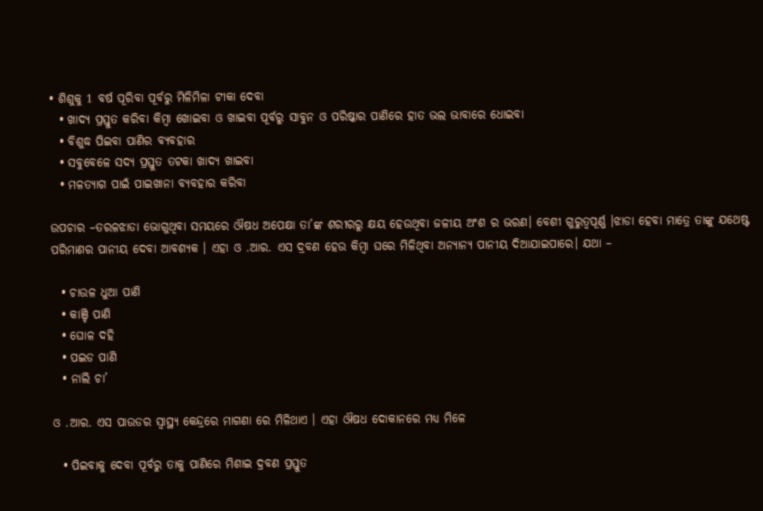• ଶିଶୁକୁ 1 ବର୍ଷ ପୂରିବା ପୂର୍ବରୁ ମିଳିମିଳା ଟୀକା ଦେବା
  • ଖାଦ୍ୟ ପ୍ରସ୍ତୁତ କରିବା କିମ୍ବା ଖୋଇବା ଓ ଖାଇବା ପୂର୍ବରୁ ସାବୁନ ଓ ପରିଷ୍କାର ପାଣିରେ ହାତ ଭଲ ଭାବାରେ ଧୋଇବା
  • ବିଶୁଦ୍ଧ ପିଇବା ପାଣିର ବ୍ୟବହାର
  • ସବୁବେଳେ ସଦ୍ୟ ପ୍ରସ୍ତୁତ ତଟକା ଖାଦ୍ୟ ଖାଇବା
  • ମଳତ୍ୟାଗ ପାଇଁ ପାଇଖାନା ବ୍ୟବହାର କରିବା

ଉପଚାର –ତରଳଝାଡା ଭୋଗୁଥିବା ସମୟରେ ଔଷଧ ଅପେକ୍ଷା ତା’ଙ୍କ ଶରୀରରୁ କ୍ଷୟ ହେଉଥିବା ଜଳୀୟ ଅଂଶ ର ଭରଣ। ବେଶୀ ଗୁରୁତ୍ୱପୂର୍ଣ୍ଣ ।ଝାଡା ହେବା ମାତ୍ରେ ତାଙ୍କୁ ଯଥେଷ୍ଟ ପରିମାଣର ପାନୀୟ ଦେବା ଆବଶ୍ୟକ । ଏହା ଓ .ଆର. ଏସ ଦ୍ରବଣ ହେଉ କିମ୍ବା ଘରେ ମିଳିଥିବା ଅନ୍ୟାନ୍ୟ ପାନୀୟ ଦିଆଯାଇପାରେ। ଯଥା –

  • ଚାଉଳ ଧୁଆ ପାଣି
  • କାଞ୍ଚି ପାଣି
  • ଘୋଳ ଦହି
  • ପଇଡ ପାଣି
  • ନାଲି ଚା’

ଓ .ଆର. ଏସ ପାଉଡର ସ୍ୱାସ୍ଥ୍ୟ କେନ୍ଦ୍ରରେ ମାଗଣା ରେ ମିଳିଥାଏ । ଏହା ଔଷଧ ଦୋକାନରେ ମଧ୍ୟ ମିଳେ

  • ପିଇବାକୁ ଦେବା ପୂର୍ବରୁ ତାକୁ ପାଣିରେ ମିଶାଇ ଦ୍ରବଣ ପ୍ରସ୍ତୁତ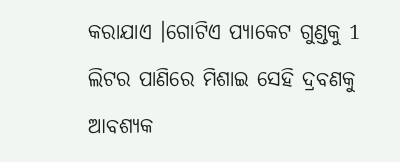କରାଯାଏ ।ଗୋଟିଏ ପ୍ୟାକେଟ ଗୁଣ୍ଡକୁ 1 ଲିଟର ପାଣିରେ ମିଶାଇ ସେହି ଦ୍ରବଣକୁ ଆବଶ୍ୟକ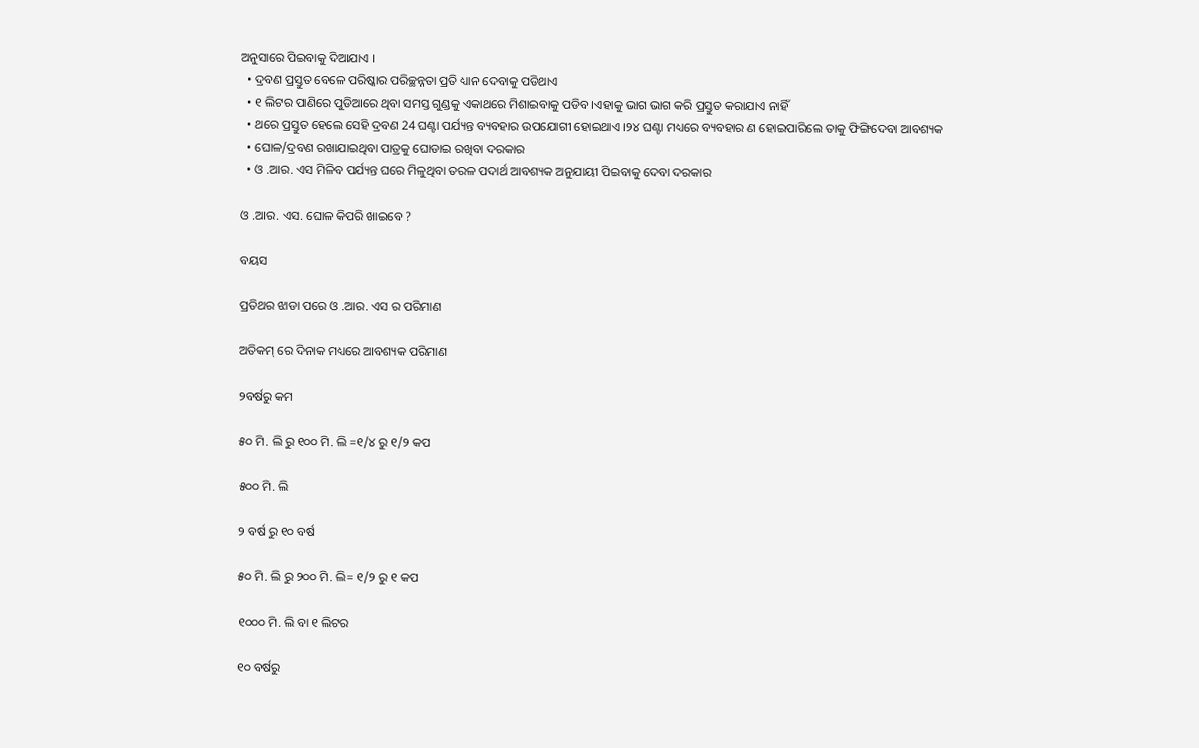ଅନୁସାରେ ପିଇବାକୁ ଦିଆଯାଏ ।
  • ଦ୍ରବଣ ପ୍ରସ୍ତୁତ ବେଳେ ପରିଷ୍କାର ପରିଚ୍ଛନ୍ନତା ପ୍ରତି ଧ୍ୟାନ ଦେବାକୁ ପଡିଥାଏ
  • ୧ ଲିଟର ପାଣିରେ ପୁଡିଆରେ ଥିବା ସମସ୍ତ ଗୁଣ୍ଡକୁ ଏକାଥରେ ମିଶାଇବାକୁ ପଡିବ ।ଏହାକୁ ଭାଗ ଭାଗ କରି ପ୍ରସ୍ତୁତ କରାଯାଏ ନାହିଁ
  • ଥରେ ପ୍ରସ୍ତୁତ ହେଲେ ସେହି ଦ୍ରବଣ 24 ଘଣ୍ଟା ପର୍ଯ୍ୟନ୍ତ ବ୍ୟବହାର ଉପଯୋଗୀ ହୋଇଥାଏ ।୨୪ ଘଣ୍ଟା ମଧ୍ୟରେ ବ୍ୟବହାର ଣ ହୋଇପାରିଲେ ତାକୁ ଫିଙ୍ଗିଦେବା ଆବଶ୍ୟକ
  • ଘୋଳ/ଦ୍ରବଣ ରଖାଯାଇଥିବା ପାତ୍ରକୁ ଘୋଡାଇ ରଖିବା ଦରକାର
  • ଓ .ଆର. ଏସ ମିଳିବ ପର୍ଯ୍ୟନ୍ତ ଘରେ ମିଳୁଥିବା ତରଳ ପଦାର୍ଥ ଆବଶ୍ୟକ ଅନୁଯାୟୀ ପିଇବାକୁ ଦେବା ଦରକାର

ଓ .ଆର. ଏସ. ଘୋଳ କିପରି ଖାଇବେ ?

ବୟସ

ପ୍ରତିଥର ଝାଡା ପରେ ଓ .ଆର. ଏସ ର ପରିମାଣ

ଅତିକମ୍ ରେ ଦିନାକ ମଧ୍ୟରେ ଆବଶ୍ୟକ ପରିମାଣ

୨ବର୍ଷରୁ କମ

୫୦ ମି. ଲି ରୁ ୧୦୦ ମି. ଲି =୧/୪ ରୁ ୧/୨ କପ

୫୦୦ ମି. ଲି

୨ ବର୍ଷ ରୁ ୧୦ ବର୍ଷ

୫୦ ମି. ଲି ରୁ ୨୦୦ ମି. ଲି= ୧/୨ ରୁ ୧ କପ

୧୦୦୦ ମି. ଲି ବା ୧ ଲିଟର

୧୦ ବର୍ଷରୁ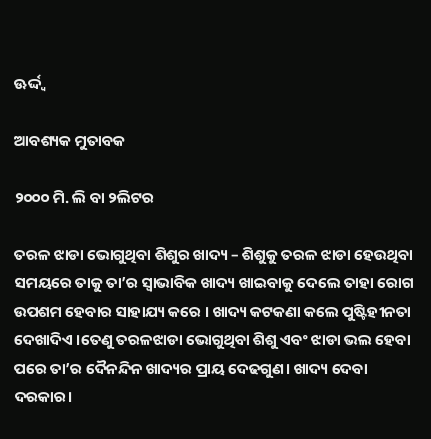ଊର୍ଦ୍ଦ୍ଵ

ଆବଶ୍ୟକ ମୁତାବକ

୨୦୦୦ ମି. ଲି ବା ୨ଲିଟର

ତରଳ ଝାଡା ଭୋଗୁଥିବା ଶିଶୁର ଖାଦ୍ୟ – ଶିଶୁକୁ ତରଳ ଝାଡା ହେଉଥିବା ସମୟରେ ତାକୁ ତା’ର ସ୍ଵାଭାବିକ ଖାଦ୍ୟ ଖାଇବାକୁ ଦେଲେ ତାହା ରୋଗ ଉପଶମ ହେବାର ସାହାଯ୍ୟ କରେ । ଖାଦ୍ୟ କଟକଣା କଲେ ପୁଷ୍ଟିହୀନତା ଦେଖାଦିଏ ।ତେଣୁ ତରଳଝାଡା ଭୋଗୁଥିବା ଶିଶୁ ଏବଂ ଝାଡା ଭଲ ହେବା ପରେ ତା’ର ଦୈନନ୍ଦିନ ଖାଦ୍ୟର ପ୍ରାୟ ଦେଢଗୁଣ। ଖାଦ୍ୟ ଦେବା ଦରକାର।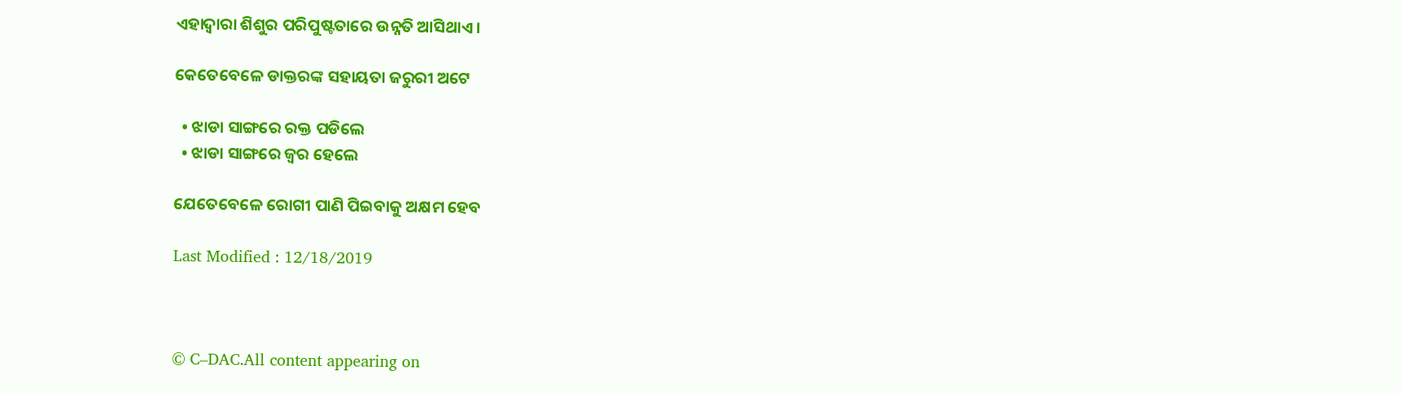ଏହାଦ୍ଵାରା ଶିଶୁର ପରିପୁଷ୍ଟତାରେ ଉନ୍ନତି ଆସିଥାଏ ।

କେତେବେଳେ ଡାକ୍ତରଙ୍କ ସହାୟତା ଜରୁରୀ ଅଟେ

  • ଝାଡା ସାଙ୍ଗରେ ରକ୍ତ ପଡିଲେ
  • ଝାଡା ସାଙ୍ଗରେ ଜ୍ଵର ହେଲେ

ଯେତେବେଳେ ରୋଗୀ ପାଣି ପିଇବାକୁ ଅକ୍ଷମ ହେବ

Last Modified : 12/18/2019



© C–DAC.All content appearing on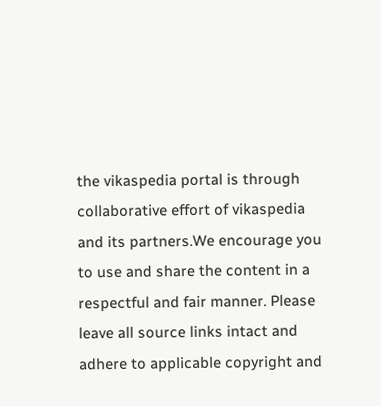the vikaspedia portal is through collaborative effort of vikaspedia and its partners.We encourage you to use and share the content in a respectful and fair manner. Please leave all source links intact and adhere to applicable copyright and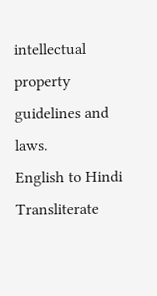intellectual property guidelines and laws.
English to Hindi Transliterate